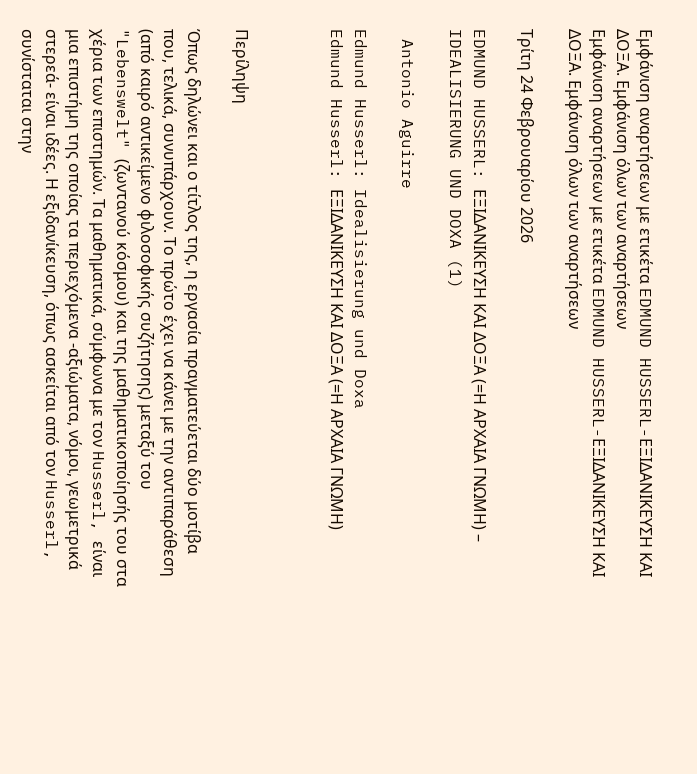Εμφάνιση αναρτήσεων με ετικέτα EDMUND HUSSERL-ΕΞΙΔΑΝΙΚΕΥΣΗ ΚΑΙ ΔΟΞΑ. Εμφάνιση όλων των αναρτήσεων
Εμφάνιση αναρτήσεων με ετικέτα EDMUND HUSSERL-ΕΞΙΔΑΝΙΚΕΥΣΗ ΚΑΙ ΔΟΞΑ. Εμφάνιση όλων των αναρτήσεων

Τρίτη 24 Φεβρουαρίου 2026

EDMUND HUSSERL: ΕΞΙΔΑΝΙΚΕΥΣΗ ΚΑΙ ΔΟΞΑ (=Η ΑΡΧΑΙΑ ΓΝΩΜΗ) – IDEALISIERUNG UND DOXA (1)

 Antonio Aguirre

Edmund Husserl: Idealisierung und Doxa
Edmund Husserl: ΕΞΙΔΑΝΙΚΕΥΣΗ ΚΑΙ ΔΟΞΑ (=Η ΑΡΧΑΙΑ ΓΝΩΜΗ)



Περίληψη

Όπως δηλώνει και ο τίτλος της, η εργασία πραγματεύεται δύο μοτίβα που, τελικά, συνυπάρχουν. Το πρώτο έχει να κάνει με την αντιπαράθεση (από καιρό αντικείμενο φιλοσοφικής συζήτησης) μεταξύ του "Lebenswelt" (ζωντανού κόσμου) και της μαθηματικοποίησής του στα χέρια των επιστημών. Τα μαθηματικά, σύμφωνα με τον Husserl, είναι μια επιστήμη της οποίας τα περιεχόμενα -αξιώματα, νόμοι, γεωμετρικά στερεά- είναι ιδέες. Η εξιδανίκευση, όπως ασκείται από τον Husserl, συνίσταται στην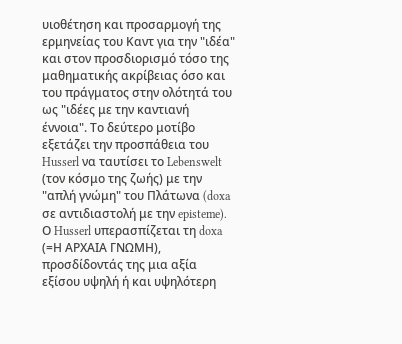υιοθέτηση και προσαρμογή της ερμηνείας του Καντ για την "ιδέα" και στον προσδιορισμό τόσο της μαθηματικής ακρίβειας όσο και του πράγματος στην ολότητά του ως "ιδέες με την καντιανή έννοια". Το δεύτερο μοτίβο εξετάζει την προσπάθεια του Husserl να ταυτίσει το Lebenswelt (τον κόσμο της ζωής) με την "απλή γνώμη" του Πλάτωνα (doxa σε αντιδιαστολή με την episteme). Ο Husserl υπερασπίζεται τη doxa (=Η ΑΡΧΑΙΑ ΓΝΩΜΗ), προσδίδοντάς της μια αξία εξίσου υψηλή ή και υψηλότερη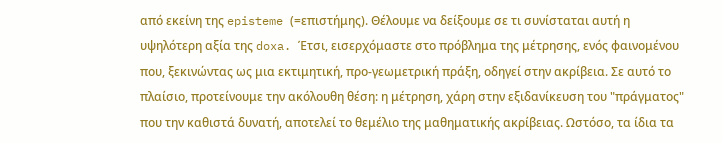από εκείνη της episteme (=επιστήμης). Θέλουμε να δείξουμε σε τι συνίσταται αυτή η υψηλότερη αξία της doxa. Έτσι, εισερχόμαστε στο πρόβλημα της μέτρησης, ενός φαινομένου που, ξεκινώντας ως μια εκτιμητική, προ-γεωμετρική πράξη, οδηγεί στην ακρίβεια. Σε αυτό το πλαίσιο, προτείνουμε την ακόλουθη θέση: η μέτρηση, χάρη στην εξιδανίκευση του "πράγματος" που την καθιστά δυνατή, αποτελεί το θεμέλιο της μαθηματικής ακρίβειας. Ωστόσο, τα ίδια τα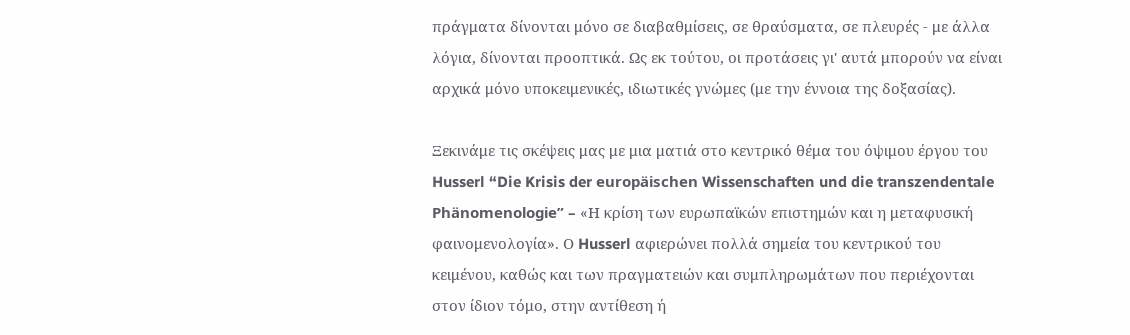πράγματα δίνονται μόνο σε διαβαθμίσεις, σε θραύσματα, σε πλευρές - με άλλα λόγια, δίνονται προοπτικά. Ως εκ τούτου, οι προτάσεις γι' αυτά μπορούν να είναι αρχικά μόνο υποκειμενικές, ιδιωτικές γνώμες (με την έννοια της δοξασίας).

Ξεκινάμε τις σκέψεις μας με μια ματιά στο κεντρικό θέμα του όψιμου έργου του Husserl “Die Krisis der europäischen Wissenschaften und die transzendentale Phänomenologie” – «Η κρίση των ευρωπαϊκών επιστημών και η μεταφυσική φαινομενολογία». Ο Husserl αφιερώνει πολλά σημεία του κεντρικού του κειμένου, καθώς και των πραγματειών και συμπληρωμάτων που περιέχονται στον ίδιον τόμο, στην αντίθεση ή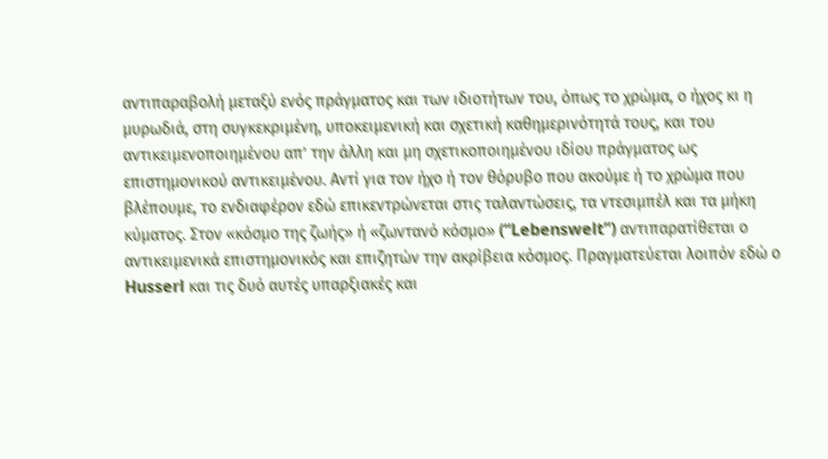αντιπαραβολή μεταξύ ενός πράγματος και των ιδιοτήτων του, όπως το χρώμα, ο ήχος κι η μυρωδιά, στη συγκεκριμένη, υποκειμενική και σχετική καθημερινότητά τους, και του αντικειμενοποιημένου απ’ την άλλη και μη σχετικοποιημένου ιδίου πράγματος ως επιστημονικού αντικειμένου. Aντί για τον ήχο ή τον θόρυβο που ακούμε ή το χρώμα που βλέπουμε, το ενδιαφέρον εδώ επικεντρώνεται στις ταλαντώσεις, τα ντεσιμπέλ και τα μήκη κύματος. Στον «κόσμο της ζωής» ή «ζωντανό κόσμο» (“Lebenswelt”) αντιπαρατίθεται ο αντικειμενικά επιστημονικός και επιζητών την ακρίβεια κόσμος. Πραγματεύεται λοιπόν εδώ ο Husserl και τις δυό αυτές υπαρξιακές και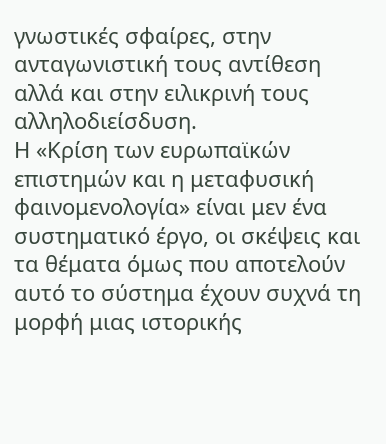γνωστικές σφαίρες, στην ανταγωνιστική τους αντίθεση αλλά και στην ειλικρινή τους αλληλοδιείσδυση.
Η «Κρίση των ευρωπαϊκών επιστημών και η μεταφυσική φαινομενολογία» είναι μεν ένα συστηματικό έργο, οι σκέψεις και τα θέματα όμως που αποτελούν αυτό το σύστημα έχουν συχνά τη μορφή μιας ιστορικής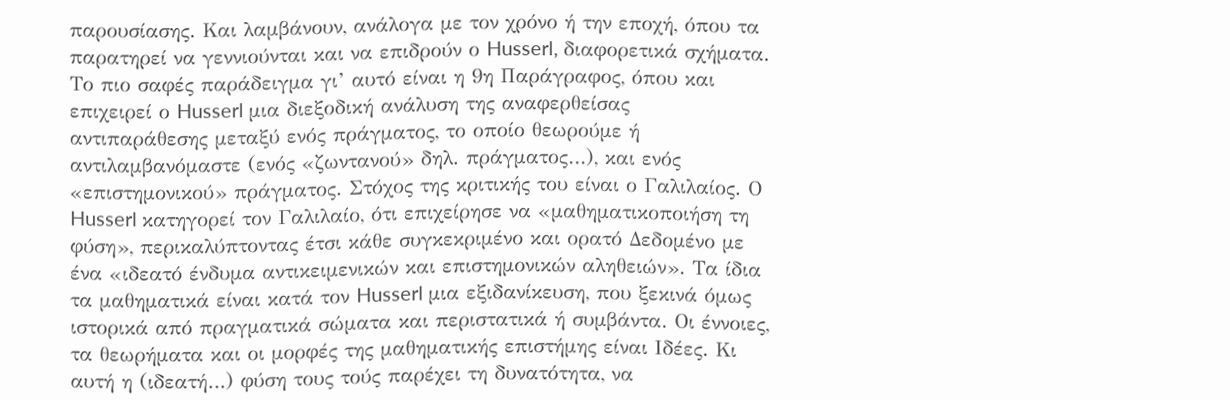παρουσίασης. Και λαμβάνουν, ανάλογα με τον χρόνο ή την εποχή, όπου τα παρατηρεί να γεννιούνται και να επιδρούν ο Husserl, διαφορετικά σχήματα. Το πιο σαφές παράδειγμα γι’ αυτό είναι η 9η Παράγραφος, όπου και επιχειρεί ο Husserl μια διεξοδική ανάλυση της αναφερθείσας αντιπαράθεσης μεταξύ ενός πράγματος, το οποίο θεωρούμε ή αντιλαμβανόμαστε (ενός «ζωντανού» δηλ. πράγματος…), και ενός «επιστημονικού» πράγματος. Στόχος της κριτικής του είναι ο Γαλιλαίος. Ο Husserl κατηγορεί τον Γαλιλαίο, ότι επιχείρησε να «μαθηματικοποιήση τη φύση», περικαλύπτοντας έτσι κάθε συγκεκριμένο και ορατό Δεδομένο με ένα «ιδεατό ένδυμα αντικειμενικών και επιστημονικών αληθειών». Τα ίδια τα μαθηματικά είναι κατά τον Husserl μια εξιδανίκευση, που ξεκινά όμως ιστορικά από πραγματικά σώματα και περιστατικά ή συμβάντα. Οι έννοιες, τα θεωρήματα και οι μορφές της μαθηματικής επιστήμης είναι Ιδέες. Κι αυτή η (ιδεατή…) φύση τους τούς παρέχει τη δυνατότητα, να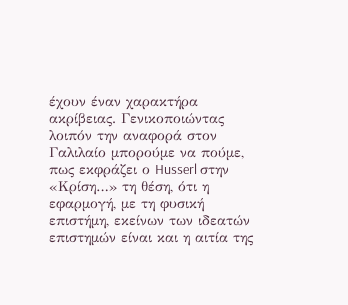έχουν έναν χαρακτήρα ακρίβειας. Γενικοποιώντας λοιπόν την αναφορά στον Γαλιλαίο μπορούμε να πούμε, πως εκφράζει ο Husserl στην «Κρίση…» τη θέση, ότι η εφαρμογή, με τη φυσική επιστήμη, εκείνων των ιδεατών επιστημών είναι και η αιτία της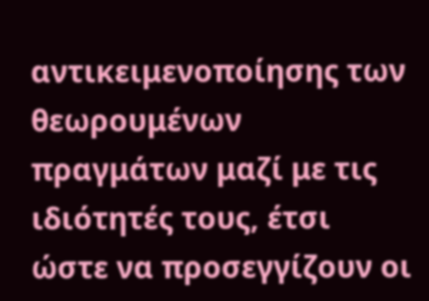αντικειμενοποίησης των θεωρουμένων πραγμάτων μαζί με τις ιδιότητές τους, έτσι ώστε να προσεγγίζουν οι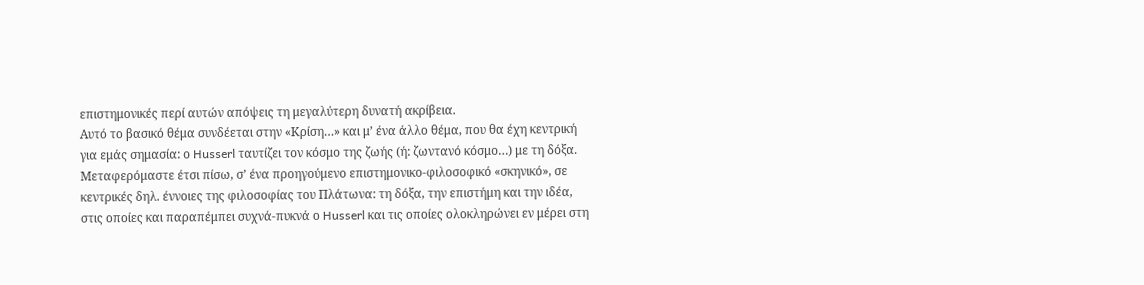επιστημονικές περί αυτών απόψεις τη μεγαλύτερη δυνατή ακρίβεια.
Αυτό το βασικό θέμα συνδέεται στην «Κρίση…» και μ’ ένα άλλο θέμα, που θα έχη κεντρική για εμάς σημασία: ο Husserl ταυτίζει τον κόσμο της ζωής (ή: ζωντανό κόσμο…) με τη δόξα. Μεταφερόμαστε έτσι πίσω, σ’ ένα προηγούμενο επιστημονικο-φιλοσοφικό «σκηνικό», σε κεντρικές δηλ. έννοιες της φιλοσοφίας του Πλάτωνα: τη δόξα, την επιστήμη και την ιδέα, στις οποίες και παραπέμπει συχνά-πυκνά ο Husserl και τις οποίες ολοκληρώνει εν μέρει στη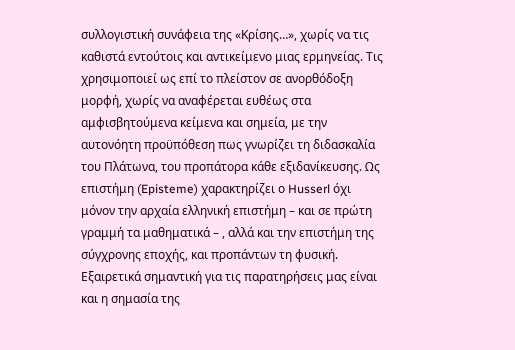συλλογιστική συνάφεια της «Κρίσης…», χωρίς να τις καθιστά εντούτοις και αντικείμενο μιας ερμηνείας. Τις χρησιμοποιεί ως επί το πλείστον σε ανορθόδοξη μορφή, χωρίς να αναφέρεται ευθέως στα αμφισβητούμενα κείμενα και σημεία, με την αυτονόητη προϋπόθεση πως γνωρίζει τη διδασκαλία του Πλάτωνα, του προπάτορα κάθε εξιδανίκευσης. Ως επιστήμη (Episteme) χαρακτηρίζει ο Husserl όχι μόνον την αρχαία ελληνική επιστήμη – και σε πρώτη γραμμή τα μαθηματικά – , αλλά και την επιστήμη της σύγχρονης εποχής, και προπάντων τη φυσική. Εξαιρετικά σημαντική για τις παρατηρήσεις μας είναι και η σημασία της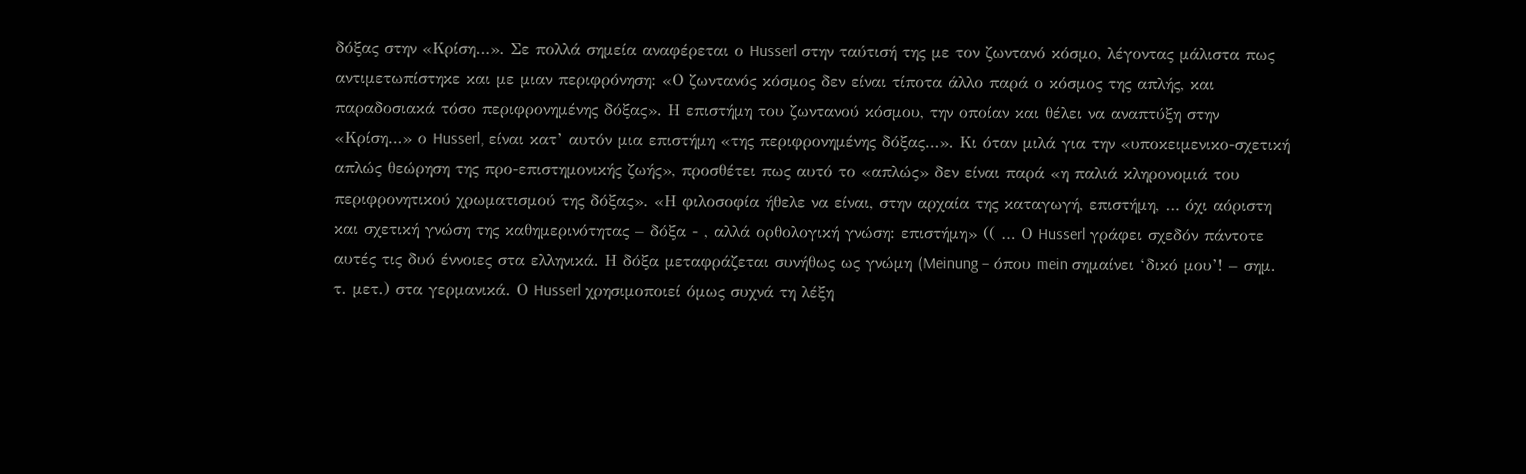δόξας στην «Κρίση…». Σε πολλά σημεία αναφέρεται ο Husserl στην ταύτισή της με τον ζωντανό κόσμο, λέγοντας μάλιστα πως αντιμετωπίστηκε και με μιαν περιφρόνηση: «Ο ζωντανός κόσμος δεν είναι τίποτα άλλο παρά ο κόσμος της απλής, και παραδοσιακά τόσο περιφρονημένης δόξας». Η επιστήμη του ζωντανού κόσμου, την οποίαν και θέλει να αναπτύξη στην «Κρίση…» ο Husserl, είναι κατ’ αυτόν μια επιστήμη «της περιφρονημένης δόξας…». Κι όταν μιλά για την «υποκειμενικο-σχετική απλώς θεώρηση της προ-επιστημονικής ζωής», προσθέτει πως αυτό το «απλώς» δεν είναι παρά «η παλιά κληρονομιά του περιφρονητικού χρωματισμού της δόξας». «Η φιλοσοφία ήθελε να είναι, στην αρχαία της καταγωγή, επιστήμη, … όχι αόριστη και σχετική γνώση της καθημερινότητας – δόξα - , αλλά ορθολογική γνώση: επιστήμη» (( … Ο Husserl γράφει σχεδόν πάντοτε αυτές τις δυό έννοιες στα ελληνικά. Η δόξα μεταφράζεται συνήθως ως γνώμη (Meinung – όπου mein σημαίνει ‘δικό μου’! – σημ. τ. μετ.) στα γερμανικά. Ο Husserl χρησιμοποιεί όμως συχνά τη λέξη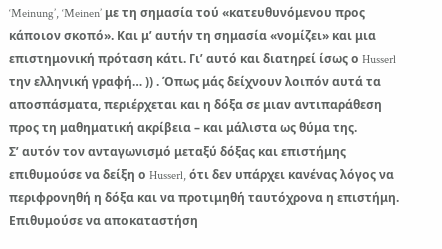‘Meinung’, ‘Meinen’ με τη σημασία τού «κατευθυνόμενου προς κάποιον σκοπό». Και μ’ αυτήν τη σημασία «νομίζει» και μια επιστημονική πρόταση κάτι. Γι’ αυτό και διατηρεί ίσως ο Husserl την ελληνική γραφή… )) . Όπως μάς δείχνουν λοιπόν αυτά τα αποσπάσματα, περιέρχεται και η δόξα σε μιαν αντιπαράθεση προς τη μαθηματική ακρίβεια – και μάλιστα ως θύμα της.
Σ’ αυτόν τον ανταγωνισμό μεταξύ δόξας και επιστήμης επιθυμούσε να δείξη ο Husserl, ότι δεν υπάρχει κανένας λόγος να περιφρονηθή η δόξα και να προτιμηθή ταυτόχρονα η επιστήμη. Επιθυμούσε να αποκαταστήση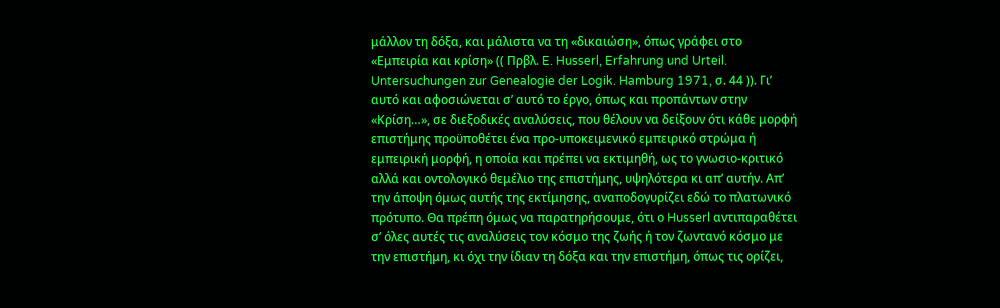μάλλον τη δόξα, και μάλιστα να τη «δικαιώση», όπως γράφει στο «Εμπειρία και κρίση» (( Πρβλ. E. Husserl, Erfahrung und Urteil. Untersuchungen zur Genealogie der Logik. Hamburg 1971, σ. 44 )). Γι’ αυτό και αφοσιώνεται σ’ αυτό το έργο, όπως και προπάντων στην «Κρίση…», σε διεξοδικές αναλύσεις, που θέλουν να δείξουν ότι κάθε μορφή επιστήμης προϋποθέτει ένα προ-υποκειμενικό εμπειρικό στρώμα ή εμπειρική μορφή, η οποία και πρέπει να εκτιμηθή, ως το γνωσιο-κριτικό αλλά και οντολογικό θεμέλιο της επιστήμης, υψηλότερα κι απ’ αυτήν. Απ’ την άποψη όμως αυτής της εκτίμησης, αναποδογυρίζει εδώ το πλατωνικό πρότυπο. Θα πρέπη όμως να παρατηρήσουμε, ότι ο Husserl αντιπαραθέτει σ’ όλες αυτές τις αναλύσεις τον κόσμο της ζωής ή τον ζωντανό κόσμο με την επιστήμη, κι όχι την ίδιαν τη δόξα και την επιστήμη, όπως τις ορίζει,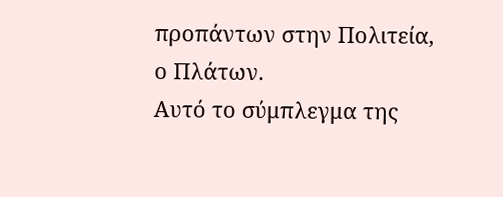προπάντων στην Πολιτεία, ο Πλάτων.
Αυτό το σύμπλεγμα της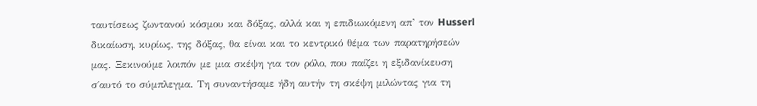ταυτίσεως ζωντανού κόσμου και δόξας, αλλά και η επιδιωκόμενη απ’ τον Husserl δικαίωση, κυρίως, της δόξας, θα είναι και το κεντρικό θέμα των παρατηρήσεών μας. Ξεκινούμε λοιπόν με μια σκέψη για τον ρόλο, που παίζει η εξιδανίκευση σ΄αυτό το σύμπλεγμα. Τη συναντήσαμε ήδη αυτήν τη σκέψη μιλώντας για τη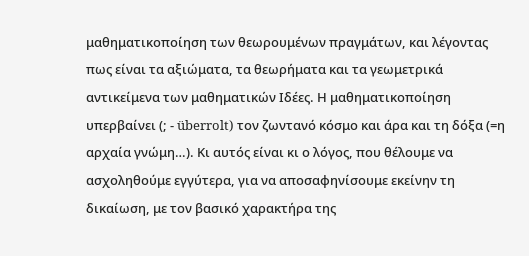μαθηματικοποίηση των θεωρουμένων πραγμάτων, και λέγοντας πως είναι τα αξιώματα, τα θεωρήματα και τα γεωμετρικά αντικείμενα των μαθηματικών Ιδέες. Η μαθηματικοποίηση υπερβαίνει (; - überrolt) τον ζωντανό κόσμο και άρα και τη δόξα (=η αρχαία γνώμη…). Κι αυτός είναι κι ο λόγος, που θέλουμε να ασχοληθούμε εγγύτερα, για να αποσαφηνίσουμε εκείνην τη δικαίωση, με τον βασικό χαρακτήρα της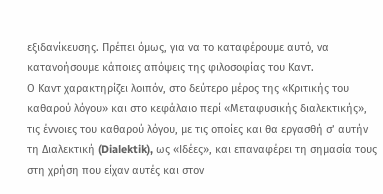εξιδανίκευσης. Πρέπει όμως, για να το καταφέρουμε αυτό, να κατανοήσουμε κάποιες απόψεις της φιλοσοφίας του Καντ.
Ο Καντ χαρακτηρίζει λοιπόν, στο δεύτερο μέρος της «Κριτικής του καθαρού λόγου» και στο κεφάλαιο περί «Μεταφυσικής διαλεκτικής», τις έννοιες του καθαρού λόγου, με τις οποίες και θα εργασθή σ’ αυτήν τη Διαλεκτική (Dialektik), ως «Ιδέες», και επαναφέρει τη σημασία τους στη χρήση που είχαν αυτές και στον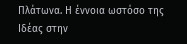Πλάτωνα. Η έννοια ωστόσο της Ιδέας στην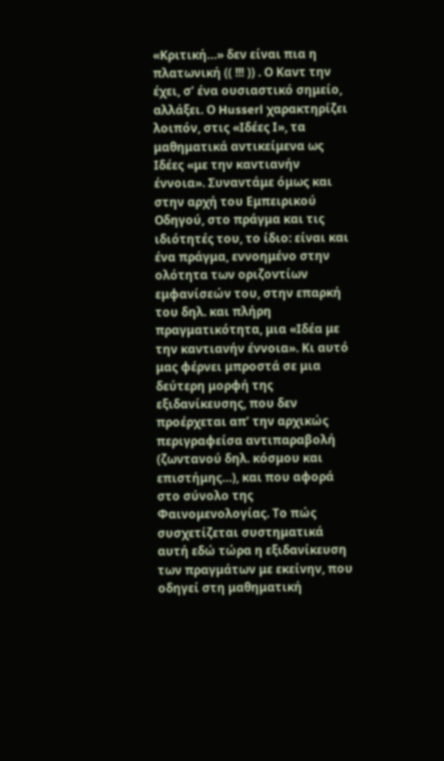«Κριτική…» δεν είναι πια η πλατωνική (( !!! )) . Ο Καντ την έχει, σ’ ένα ουσιαστικό σημείο, αλλάξει. Ο Husserl χαρακτηρίζει λοιπόν, στις «Ιδέες Ι», τα μαθηματικά αντικείμενα ως Ιδέες «με την καντιανήν έννοια». Συναντάμε όμως και στην αρχή του Εμπειρικού Οδηγού, στο πράγμα και τις ιδιότητές του, το ίδιο: είναι και ένα πράγμα, εννοημένο στην ολότητα των οριζοντίων εμφανίσεών του, στην επαρκή του δηλ. και πλήρη πραγματικότητα, μια «Ιδέα με την καντιανήν έννοια». Κι αυτό μας φέρνει μπροστά σε μια δεύτερη μορφή της εξιδανίκευσης, που δεν προέρχεται απ’ την αρχικώς περιγραφείσα αντιπαραβολή (ζωντανού δηλ. κόσμου και επιστήμης…), και που αφορά στο σύνολο της Φαινομενολογίας. Το πώς συσχετίζεται συστηματικά αυτή εδώ τώρα η εξιδανίκευση των πραγμάτων με εκείνην, που οδηγεί στη μαθηματική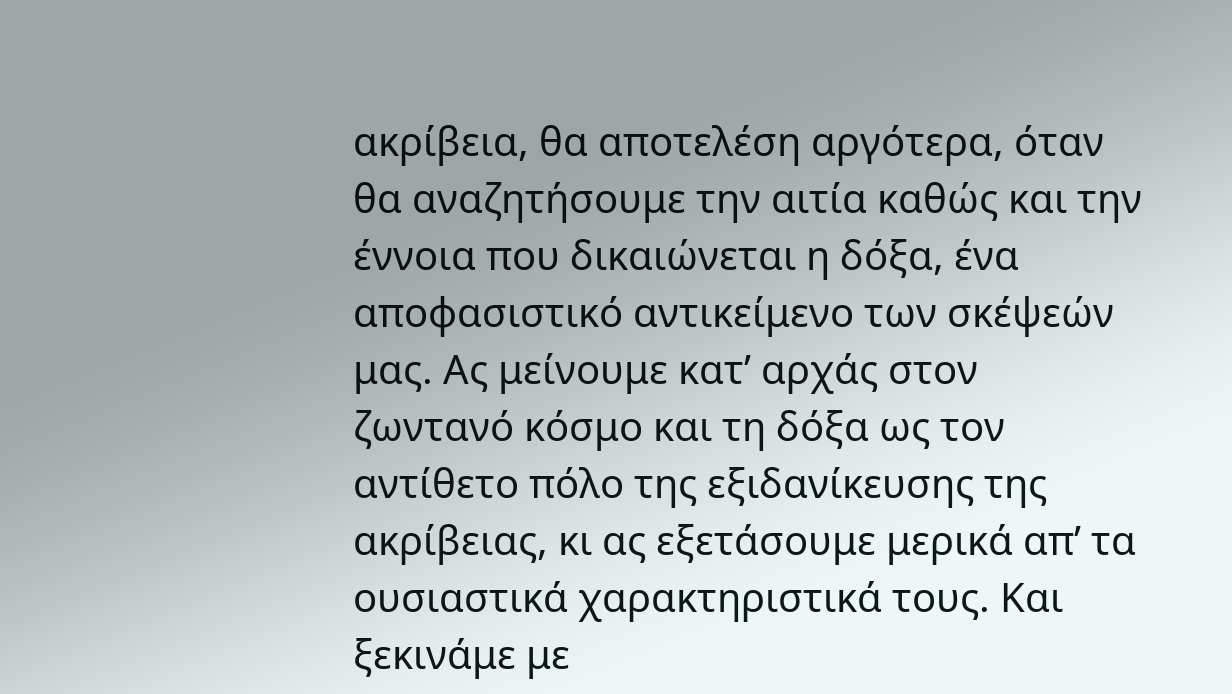ακρίβεια, θα αποτελέση αργότερα, όταν θα αναζητήσουμε την αιτία καθώς και την έννοια που δικαιώνεται η δόξα, ένα αποφασιστικό αντικείμενο των σκέψεών μας. Ας μείνουμε κατ’ αρχάς στον ζωντανό κόσμο και τη δόξα ως τον αντίθετο πόλο της εξιδανίκευσης της ακρίβειας, κι ας εξετάσουμε μερικά απ’ τα ουσιαστικά χαρακτηριστικά τους. Και ξεκινάμε με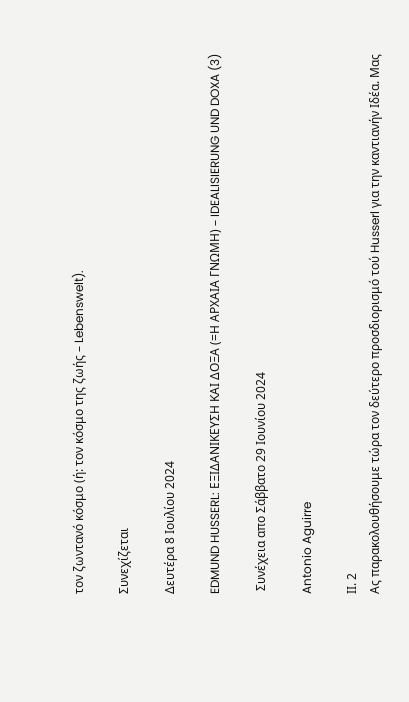τον ζωντανό κόσμο (ή: τον κόσμο της ζωής – Lebenswelt).

Συνεχίζεται

Δευτέρα 8 Ιουλίου 2024

EDMUND HUSSERL: ΕΞΙΔΑΝΙΚΕΥΣΗ ΚΑΙ ΔΟΞΑ (=Η ΑΡΧΑΙΑ ΓΝΩΜΗ) – IDEALISIERUNG UND DOXA (3)

 Συνέχεια απο Σάββατο 29 Ιουνίου 2024

Antonio Aguirre

ΙΙ. 2
Ας παρακολουθήσουμε τώρα τον δεύτερο προσδιορισμό τού Husserl για την καντιανήν Ιδέα. Μας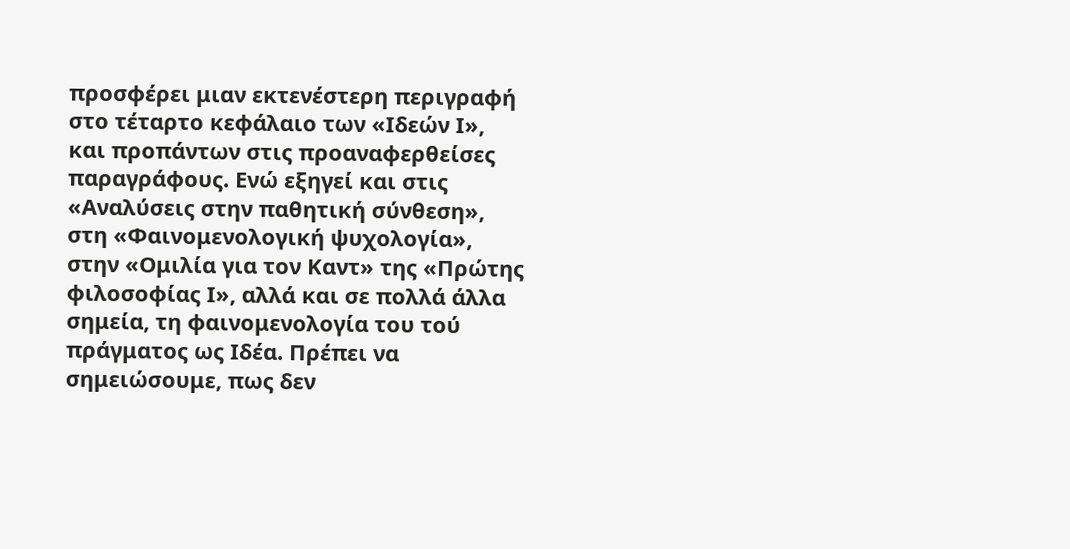προσφέρει μιαν εκτενέστερη περιγραφή στο τέταρτο κεφάλαιο των «Ιδεών Ι», και προπάντων στις προαναφερθείσες παραγράφους. Ενώ εξηγεί και στις «Αναλύσεις στην παθητική σύνθεση», στη «Φαινομενολογική ψυχολογία», στην «Ομιλία για τον Καντ» της «Πρώτης φιλοσοφίας Ι», αλλά και σε πολλά άλλα σημεία, τη φαινομενολογία του τού πράγματος ως Ιδέα. Πρέπει να σημειώσουμε, πως δεν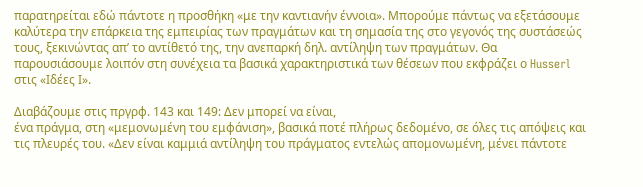παρατηρείται εδώ πάντοτε η προσθήκη «με την καντιανήν έννοια». Μπορούμε πάντως να εξετάσουμε καλύτερα την επάρκεια της εμπειρίας των πραγμάτων και τη σημασία της στο γεγονός της συστάσεώς τους, ξεκινώντας απ’ το αντίθετό της, την ανεπαρκή δηλ. αντίληψη των πραγμάτων. Θα παρουσιάσουμε λοιπόν στη συνέχεια τα βασικά χαρακτηριστικά των θέσεων που εκφράζει ο Husserl στις «Ιδέες Ι».

Διαβάζουμε στις πργρφ. 143 και 149: Δεν μπορεί να είναι,
ένα πράγμα, στη «μεμονωμένη του εμφάνιση», βασικά ποτέ πλήρως δεδομένο, σε όλες τις απόψεις και τις πλευρές του. «Δεν είναι καμμιά αντίληψη του πράγματος εντελώς απομονωμένη, μένει πάντοτε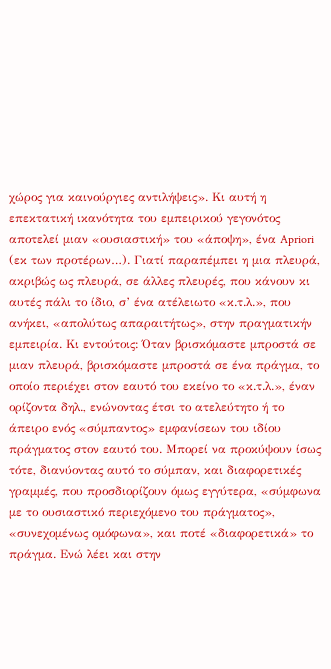χώρος για καινούργιες αντιλήψεις». Κι αυτή η επεκτατική ικανότητα του εμπειρικού γεγονότος αποτελεί μιαν «ουσιαστική» του «άποψη», ένα Apriori (εκ των προτέρων…). Γιατί παραπέμπει η μια πλευρά, ακριβώς ως πλευρά, σε άλλες πλευρές, που κάνουν κι αυτές πάλι το ίδιο, σ’ ένα ατέλειωτο «κ.τ.λ.», που ανήκει, «απολύτως απαραιτήτως», στην πραγματικήν εμπειρία. Κι εντούτοις: Όταν βρισκόμαστε μπροστά σε μιαν πλευρά, βρισκόμαστε μπροστά σε ένα πράγμα, το οποίο περιέχει στον εαυτό του εκείνο το «κ.τ.λ.», έναν ορίζοντα δηλ., ενώνοντας έτσι το ατελεύτητο ή το άπειρο ενός «σύμπαντος» εμφανίσεων του ιδίου πράγματος στον εαυτό του. Μπορεί να προκύψουν ίσως τότε, διανύοντας αυτό το σύμπαν, και διαφορετικές γραμμές, που προσδιορίζουν όμως εγγύτερα, «σύμφωνα με το ουσιαστικό περιεχόμενο του πράγματος», «συνεχομένως ομόφωνα», και ποτέ «διαφορετικά» το πράγμα. Ενώ λέει και στην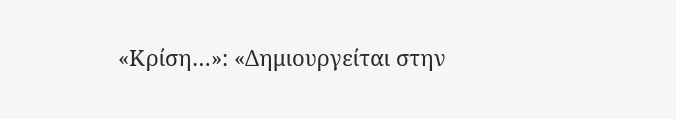«Κρίση…»: «Δημιουργείται στην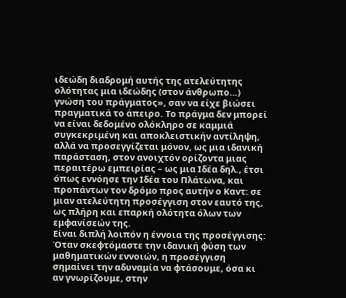ιδεώδη διαδρομή αυτής της ατελεύτητης ολότητας μια ιδεώδης (στον άνθρωπο…) γνώση του πράγματος», σαν να είχε βιώσει πραγματικά το άπειρο. Το πράγμα δεν μπορεί να είναι δεδομένο ολόκληρο σε καμμιά συγκεκριμένη και αποκλειστικήν αντίληψη, αλλά να προσεγγίζεται μόνον, ως μια ιδανική παράσταση, στον ανοιχτόν ορίζοντα μιας περαιτέρω εμπειρίας – ως μια Ιδέα δηλ., έτσι όπως εννόησε την Ιδέα του Πλάτωνα, και προπάντων τον δρόμο προς αυτήν ο Καντ: σε μιαν ατελεύτητη προσέγγιση στον εαυτό της, ως πλήρη και επαρκή ολότητα όλων των εμφανίσεών της.
Είναι διπλή λοιπόν η έννοια της προσέγγισης: Όταν σκεφτόμαστε την ιδανική φύση των μαθηματικών εννοιών, η προσέγγιση
σημαίνει την αδυναμία να φτάσουμε, όσα κι αν γνωρίζουμε, στην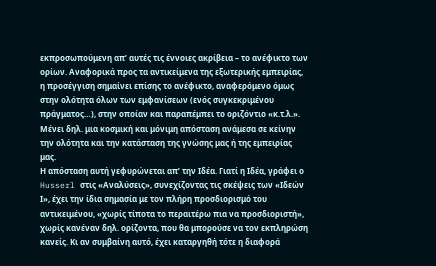εκπροσωπούμενη απ’ αυτές τις έννοιες ακρίβεια – το ανέφικτο των ορίων. Αναφορικά προς τα αντικείμενα της εξωτερικής εμπειρίας, η προσέγγιση σημαίνει επίσης το ανέφικτο, αναφερόμενο όμως στην ολότητα όλων των εμφανίσεων (ενός συγκεκριμένου πράγματος…), στην οποίαν και παραπέμπει το οριζόντιο «κ.τ.λ.». Μένει δηλ. μια κοσμική και μόνιμη απόσταση ανάμεσα σε κείνην την ολότητα και την κατάσταση της γνώσης μας ή της εμπειρίας μας.
Η απόσταση αυτή γεφυρώνεται απ’ την Ιδέα. Γιατί η Ιδέα, γράφει ο Husserl στις «Αναλύσεις», συνεχίζοντας τις σκέψεις των «Ιδεών Ι», έχει την ίδια σημασία με τον πλήρη προσδιορισμό του αντικειμένου, «χωρίς τίποτα το περαιτέρω πια να προσδιοριστή», χωρίς κανέναν δηλ. ορίζοντα, που θα μπορούσε να τον εκπληρώση κανείς. Κι αν συμβαίνη αυτό, έχει καταργηθή τότε η διαφορά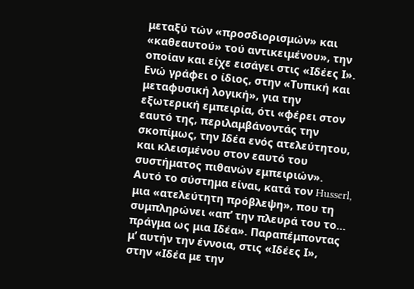μεταξύ τών «προσδιορισμών» και «καθεαυτού» τού αντικειμένου», την οποίαν και είχε εισάγει στις «Ιδέες Ι». Ενώ γράφει ο ίδιος, στην «Τυπική και μεταφυσική λογική», για την εξωτερική εμπειρία, ότι «φέρει στον εαυτό της, περιλαμβάνοντάς την σκοπίμως, την Ιδέα ενός ατελεύτητου, και κλεισμένου στον εαυτό του συστήματος πιθανών εμπειριών». Αυτό το σύστημα είναι, κατά τον Husserl, μια «ατελεύτητη πρόβλεψη», που τη συμπληρώνει «απ’ την πλευρά του το… πράγμα ως μια Ιδέα». Παραπέμποντας μ’ αυτήν την έννοια, στις «Ιδέες Ι», στην «Ιδέα με την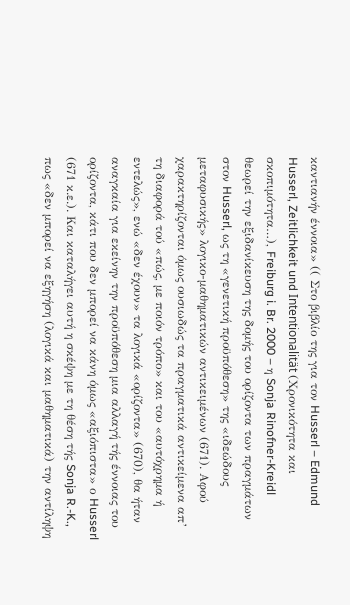καντιανήν έννοια» (( Στο βιβλίο της για τον Husserl – Edmund Husserl, Zeitlichkeit und Intentionalität (Χρονικότητα και σκοπιμότητα…), Freiburg i. Br. 2000 – η Sonja Rinofner-Kreidl
θεωρεί την εξιδανίκευση της δομής του ορίζοντα των πραγμάτων στον Husserl, ως τη «γενετική προϋπόθεση» της «ιδεώδους μεταφυσικής» λογικο-μαθηματικών αντικειμένων (671). Αφού χαρακτηρίζονται όμως ουσιωδώς τα πραγματικά αντικείμενα απ’ τη διαφορά τού «πώς, με ποιόν τρόπο» και του «αυτόχρημα ή εντελώς», ενώ «δεν έχουν» τα λογικά «ορίζοντα» (670), θα ήταν αναγκαία για εκείνην την προϋπόθεση μια αλλαγή τής έννοιας του ορίζοντα, κάτι που δεν μπορεί να κάνη όμως «αξιόπιστα» ο Husserl (671 κ.ε.). Και καταλήγει αυτή η σκέψη με τη θέση τής Sonja R.-K., πως «δεν μπορεί να εξηγήση (λογικά και μαθηματικά) την αντίληψη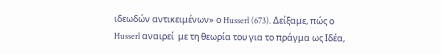ιδεωδών αντικειμένων» ο Husserl (673). Δείξαμε, πώς ο Husserl αναιρεί  με τη θεωρία του για το πράγμα ως Ιδέα,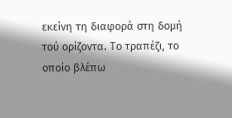εκείνη τη διαφορά στη δομή τού ορίζοντα. Το τραπέζι, το οποίο βλέπω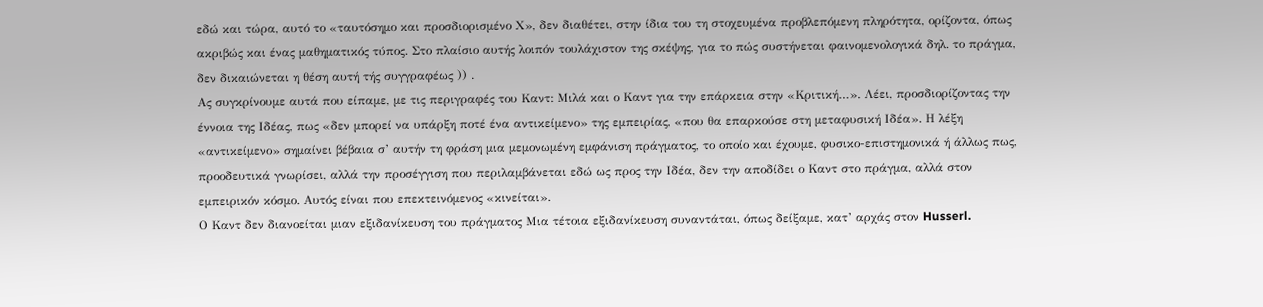εδώ και τώρα, αυτό το «ταυτόσημο και προσδιορισμένο Χ», δεν διαθέτει, στην ίδια του τη στοχευμένα προβλεπόμενη πληρότητα, ορίζοντα, όπως ακριβώς και ένας μαθηματικός τύπος. Στο πλαίσιο αυτής λοιπόν τουλάχιστον της σκέψης, για το πώς συστήνεται φαινομενολογικά δηλ. το πράγμα, δεν δικαιώνεται η θέση αυτή τής συγγραφέως )) .
Ας συγκρίνουμε αυτά που είπαμε, με τις περιγραφές του Καντ: Μιλά και ο Καντ για την επάρκεια στην «Κριτική…». Λέει, προσδιορίζοντας την έννοια της Ιδέας, πως «δεν μπορεί να υπάρξη ποτέ ένα αντικείμενο» της εμπειρίας, «που θα επαρκούσε στη μεταφυσική Ιδέα». Η λέξη «αντικείμενο» σημαίνει βέβαια σ’ αυτήν τη φράση μια μεμονωμένη εμφάνιση πράγματος, το οποίο και έχουμε, φυσικο-επιστημονικά ή άλλως πως, προοδευτικά γνωρίσει, αλλά την προσέγγιση που περιλαμβάνεται εδώ ως προς την Ιδέα, δεν την αποδίδει ο Καντ στο πράγμα, αλλά στον εμπειρικόν κόσμο. Αυτός είναι που επεκτεινόμενος «κινείται».
Ο Καντ δεν διανοείται μιαν εξιδανίκευση του πράγματος Μια τέτοια εξιδανίκευση συναντάται, όπως δείξαμε, κατ’ αρχάς στον Husserl.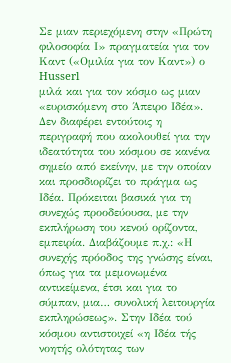Σε μιαν περιεχόμενη στην «Πρώτη φιλοσοφία Ι» πραγματεία για τον Καντ («Ομιλία για τον Καντ») ο Husserl
μιλά και για τον κόσμο ως μιαν «ευρισκόμενη στο Άπειρο Ιδέα». Δεν διαφέρει εντούτοις η περιγραφή που ακολουθεί για την ιδεατότητα του κόσμου σε κανένα σημείο από εκείνην, με την οποίαν και προσδιορίζει το πράγμα ως Ιδέα. Πρόκειται βασικά για τη συνεχώς προοδεύουσα, με την εκπλήρωση του κενού ορίζοντα, εμπειρία. Διαβάζουμε π.χ.: «Η συνεχής πρόοδος της γνώσης είναι, όπως για τα μεμονωμένα αντικείμενα, έτσι και για το σύμπαν, μια… συνολική λειτουργία εκπληρώσεως». Στην Ιδέα τού κόσμου αντιστοιχεί «η Ιδέα τής νοητής ολότητας των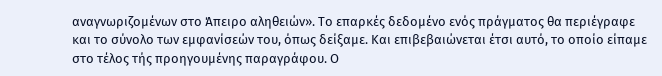αναγνωριζομένων στο Άπειρο αληθειών». Το επαρκές δεδομένο ενός πράγματος θα περιέγραφε και το σύνολο των εμφανίσεών του, όπως δείξαμε. Και επιβεβαιώνεται έτσι αυτό, το οποίο είπαμε στο τέλος τής προηγουμένης παραγράφου. Ο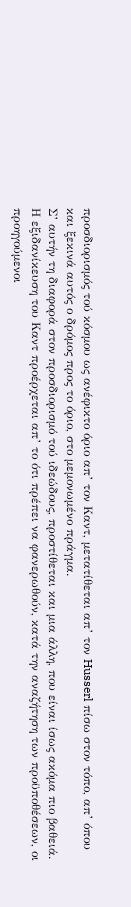προσδιορισμός τού κόσμου ως ανέφικτο όριο απ’ τον Καντ, μετατίθεται απ’ τον Husserl πίσω στον τόπο, απ’ όπου και ξεκινά αυτός ο δρόμος προς το όριο, στο μεμονωμένο πράγμα.
Σ’ αυτήν τη διαφορά στον προσδιορισμό τού ιδεώδους, προστίθεται και μια άλλη, που είναι ίσως ακόμα πιο βαθειά. Η εξιδανίκευση του Καντ προέρχεται απ’ το ότι πρέπει να φανερωθούν, κατά την αναζήτηση των προϋποθέσεων, οι προηγούμενοι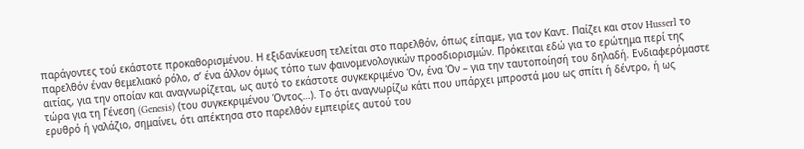παράγοντες τού εκάστοτε προκαθορισμένου. Η εξιδανίκευση τελείται στο παρελθόν, όπως είπαμε, για τον Καντ. Παίζει και στον Husserl το παρελθόν έναν θεμελιακό ρόλο, σ’ ένα άλλον όμως τόπο των φαινομενολογικών προσδιορισμών. Πρόκειται εδώ για το ερώτημα περί της αιτίας, για την οποίαν και αναγνωρίζεται, ως αυτό το εκάστοτε συγκεκριμένο Όν, ένα Όν – για την ταυτοποίησή του δηλαδή. Ενδιαφερόμαστε τώρα για τη Γένεση (Genesis) (του συγκεκριμένου Όντος…). Το ότι αναγνωρίζω κάτι που υπάρχει μπροστά μου ως σπίτι ή δέντρο, ή ως ερυθρό ή γαλάζιο, σημαίνει, ότι απέκτησα στο παρελθόν εμπειρίες αυτού του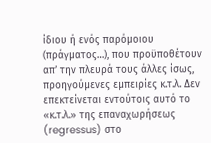ίδιου ή ενός παρόμοιου (πράγματος…), που προϋποθέτουν απ’ την πλευρά τους άλλες ίσως, προηγούμενες εμπειρίες κ.τ.λ. Δεν επεκτείνεται εντούτοις αυτό το «κ.τ.λ.» της επαναχωρήσεως (regressus) στο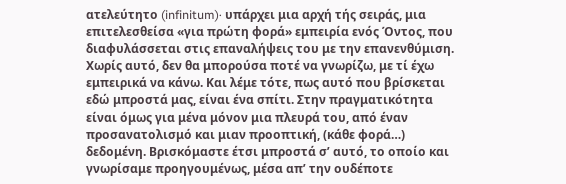ατελεύτητο (infinitum)· υπάρχει μια αρχή τής σειράς, μια επιτελεσθείσα «για πρώτη φορά» εμπειρία ενός Όντος, που διαφυλάσσεται στις επαναλήψεις του με την επανενθύμιση. Χωρίς αυτό, δεν θα μπορούσα ποτέ να γνωρίζω, με τί έχω εμπειρικά να κάνω. Και λέμε τότε, πως αυτό που βρίσκεται εδώ μπροστά μας, είναι ένα σπίτι. Στην πραγματικότητα είναι όμως για μένα μόνον μια πλευρά του, από έναν προσανατολισμό και μιαν προοπτική, (κάθε φορά…) δεδομένη. Βρισκόμαστε έτσι μπροστά σ’ αυτό, το οποίο και γνωρίσαμε προηγουμένως, μέσα απ’ την ουδέποτε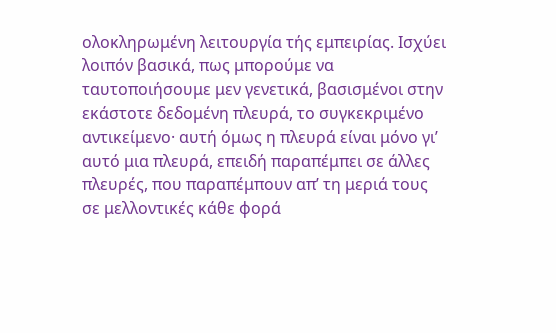ολοκληρωμένη λειτουργία τής εμπειρίας. Ισχύει λοιπόν βασικά, πως μπορούμε να ταυτοποιήσουμε μεν γενετικά, βασισμένοι στην εκάστοτε δεδομένη πλευρά, το συγκεκριμένο αντικείμενο· αυτή όμως η πλευρά είναι μόνο γι’ αυτό μια πλευρά, επειδή παραπέμπει σε άλλες πλευρές, που παραπέμπουν απ’ τη μεριά τους σε μελλοντικές κάθε φορά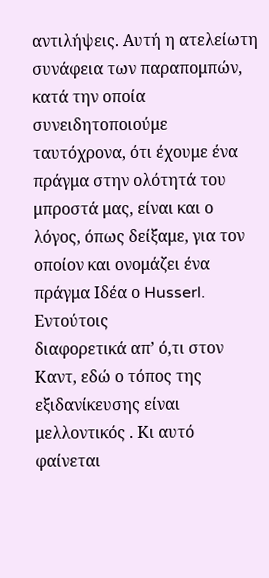αντιλήψεις. Αυτή η ατελείωτη συνάφεια των παραπομπών, κατά την οποία συνειδητοποιούμε ταυτόχρονα, ότι έχουμε ένα πράγμα στην ολότητά του μπροστά μας, είναι και ο λόγος, όπως δείξαμε, για τον οποίον και ονομάζει ένα πράγμα Ιδέα ο Husserl.  Εντούτοις
διαφορετικά απ’ ό,τι στον Καντ, εδώ ο τόπος της εξιδανίκευσης είναι μελλοντικός . Κι αυτό φαίνεται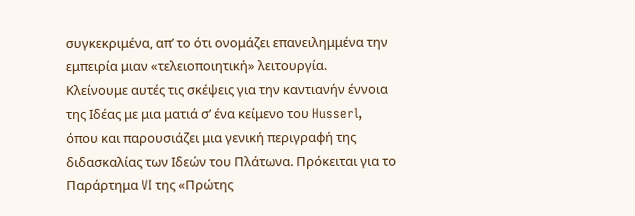συγκεκριμένα, απ’ το ότι ονομάζει επανειλημμένα την εμπειρία μιαν «τελειοποιητική» λειτουργία.
Κλείνουμε αυτές τις σκέψεις για την καντιανήν έννοια της Ιδέας με μια ματιά σ’ ένα κείμενο του Husserl, όπου και παρουσιάζει μια γενική περιγραφή της διδασκαλίας των Ιδεών του Πλάτωνα. Πρόκειται για το Παράρτημα VI της «Πρώτης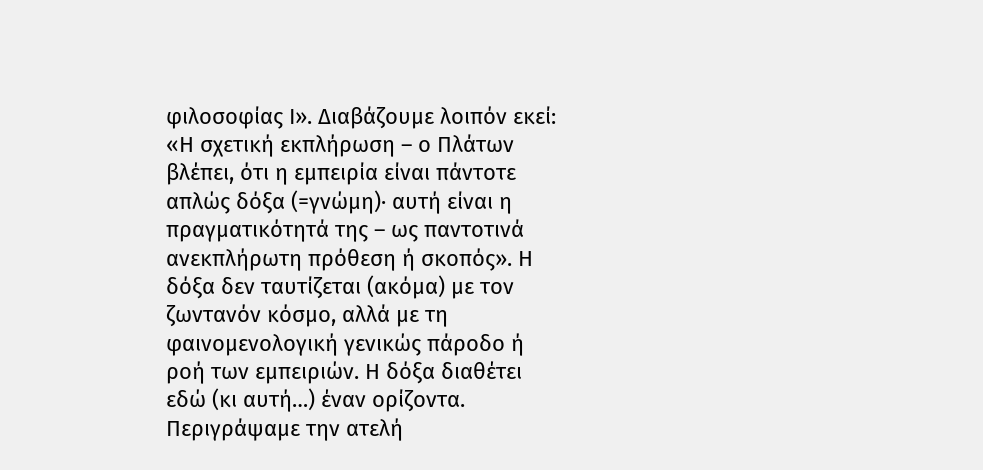φιλοσοφίας Ι». Διαβάζουμε λοιπόν εκεί: «Η σχετική εκπλήρωση – ο Πλάτων βλέπει, ότι η εμπειρία είναι πάντοτε απλώς δόξα (=γνώμη)· αυτή είναι η πραγματικότητά της – ως παντοτινά ανεκπλήρωτη πρόθεση ή σκοπός». Η δόξα δεν ταυτίζεται (ακόμα) με τον ζωντανόν κόσμο, αλλά με τη φαινομενολογική γενικώς πάροδο ή ροή των εμπειριών. Η δόξα διαθέτει εδώ (κι αυτή…) έναν ορίζοντα.
Περιγράψαμε την ατελή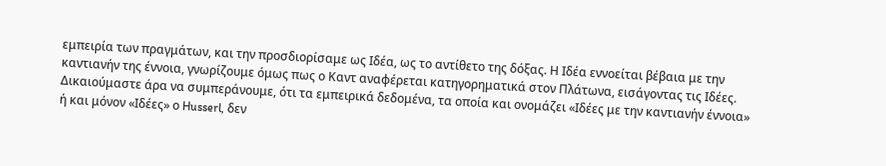εμπειρία των πραγμάτων, και την προσδιορίσαμε ως Ιδέα, ως το αντίθετο της δόξας. Η Ιδέα εννοείται βέβαια με την καντιανήν της έννοια, γνωρίζουμε όμως πως ο Καντ αναφέρεται κατηγορηματικά στον Πλάτωνα, εισάγοντας τις Ιδέες. Δικαιούμαστε άρα να συμπεράνουμε, ότι τα εμπειρικά δεδομένα, τα οποία και ονομάζει «Ιδέες με την καντιανήν έννοια» ή και μόνον «Ιδέες» ο Husserl, δεν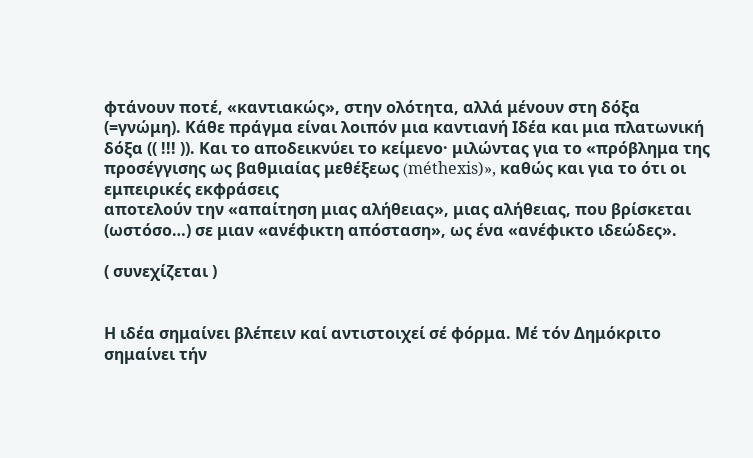φτάνουν ποτέ, «καντιακώς», στην ολότητα, αλλά μένουν στη δόξα (=γνώμη). Κάθε πράγμα είναι λοιπόν μια καντιανή Ιδέα και μια πλατωνική δόξα (( !!! )). Και το αποδεικνύει το κείμενο· μιλώντας για το «πρόβλημα της προσέγγισης ως βαθμιαίας μεθέξεως (méthexis)», καθώς και για το ότι οι εμπειρικές εκφράσεις
αποτελούν την «απαίτηση μιας αλήθειας», μιας αλήθειας, που βρίσκεται (ωστόσο…) σε μιαν «ανέφικτη απόσταση», ως ένα «ανέφικτο ιδεώδες».

( συνεχίζεται )


Η ιδέα σημαίνει βλέπειν καί αντιστοιχεί σέ φόρμα. Μέ τόν Δημόκριτο σημαίνει τήν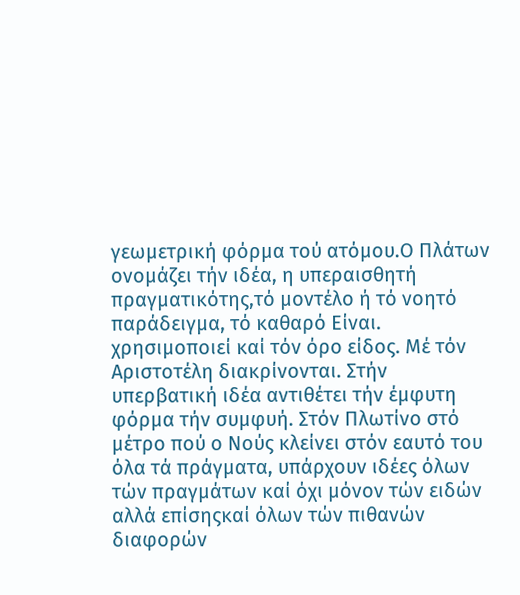γεωμετρική φόρμα τού ατόμου.Ο Πλάτων ονομάζει τήν ιδέα, η υπεραισθητή πραγματικότης,τό μοντέλο ή τό νοητό παράδειγμα, τό καθαρό Είναι. χρησιμοποιεί καί τόν όρο είδος. Μέ τόν Αριστοτέλη διακρίνονται. Στήν υπερβατική ιδέα αντιθέτει τήν έμφυτη φόρμα τήν συμφυή. Στόν Πλωτίνο στό μέτρο πού ο Νούς κλείνει στόν εαυτό του όλα τά πράγματα, υπάρχουν ιδέες όλων τών πραγμάτων καί όχι μόνον τών ειδών αλλά επίσηςκαί όλων τών πιθανών διαφορών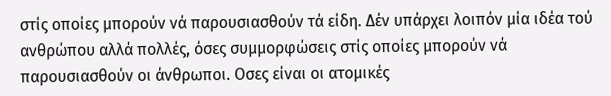στίς οποίες μπορούν νά παρουσιασθούν τά είδη. Δέν υπάρχει λοιπόν μία ιδέα τού ανθρώπου αλλά πολλές, όσες συμμορφώσεις στίς οποίες μπορούν νά παρουσιασθούν οι άνθρωποι. Οσες είναι οι ατομικές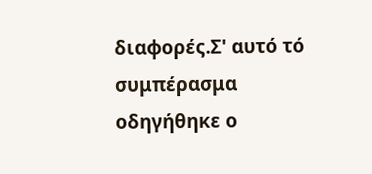διαφορές.Σ' αυτό τό συμπέρασμα οδηγήθηκε ο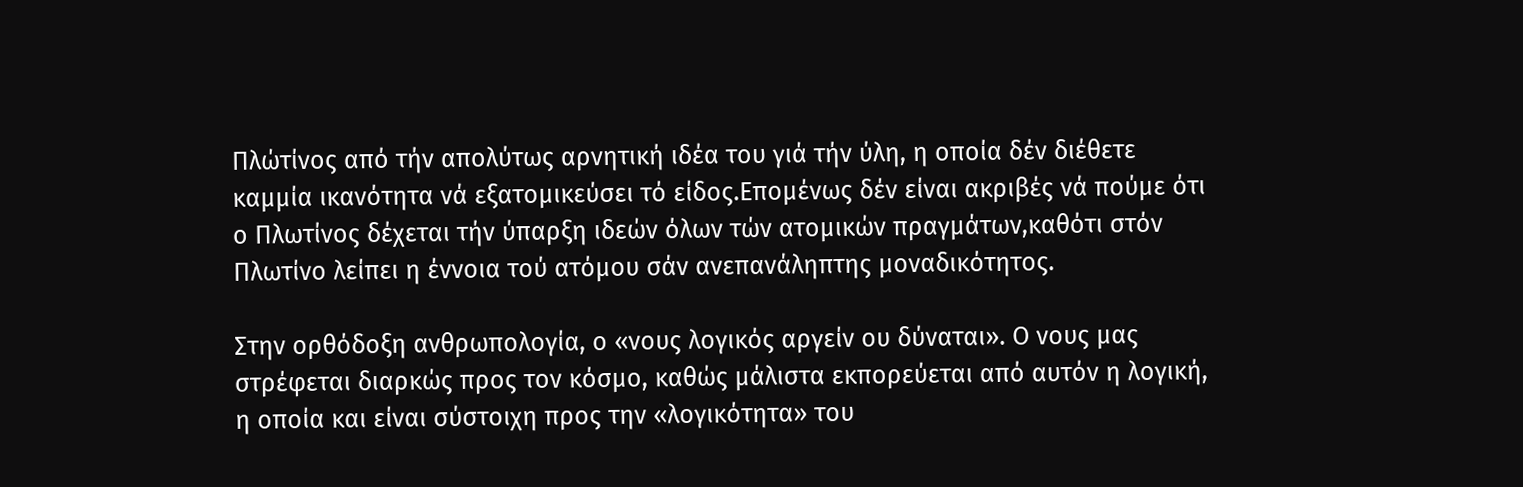Πλώτίνος από τήν απολύτως αρνητική ιδέα του γιά τήν ύλη, η οποία δέν διέθετε καμμία ικανότητα νά εξατομικεύσει τό είδος.Επομένως δέν είναι ακριβές νά πούμε ότι ο Πλωτίνος δέχεται τήν ύπαρξη ιδεών όλων τών ατομικών πραγμάτων,καθότι στόν Πλωτίνο λείπει η έννοια τού ατόμου σάν ανεπανάληπτης μοναδικότητος.

Στην ορθόδοξη ανθρωπολογία, ο «νους λογικός αργείν ου δύναται». Ο νους μας στρέφεται διαρκώς προς τον κόσμο, καθώς μάλιστα εκπορεύεται από αυτόν η λογική, η οποία και είναι σύστοιχη προς την «λογικότητα» του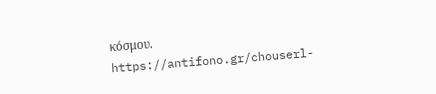κόσμου. https://antifono.gr/chouserl-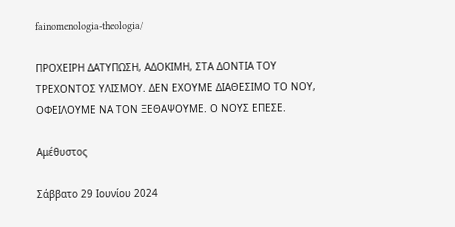fainomenologia-theologia/

ΠΡΟΧΕΙΡΗ ΔΑΤΥΠΩΣΗ, ΑΔΟΚΙΜΗ, ΣΤΑ ΔΟΝΤΙΑ ΤΟΥ ΤΡΕΧΟΝΤΟΣ ΥΛΙΣΜΟΥ. ΔΕΝ ΕΧΟΥΜΕ ΔΙΑΘΕΣΙΜΟ ΤΟ ΝΟΥ, ΟΦΕΙΛΟΥΜΕ ΝΑ ΤΟΝ ΞΕΘΑΨΟΥΜΕ. Ο ΝΟΥΣ ΕΠΕΣΕ.

Αμέθυστος

Σάββατο 29 Ιουνίου 2024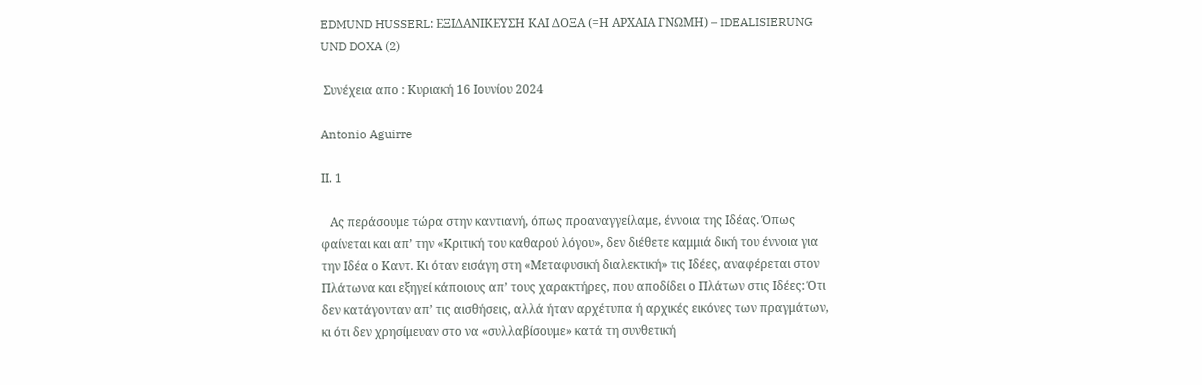EDMUND HUSSERL: ΕΞΙΔΑΝΙΚΕΥΣΗ ΚΑΙ ΔΟΞΑ (=Η ΑΡΧΑΙΑ ΓΝΩΜΗ) – IDEALISIERUNG UND DOXA (2)

 Συνέχεια απο : Κυριακή 16 Ιουνίου 2024

Antonio Aguirre

ΙΙ. 1

   Ας περάσουμε τώρα στην καντιανή, όπως προαναγγείλαμε, έννοια της Ιδέας. Όπως φαίνεται και απ’ την «Κριτική του καθαρού λόγου», δεν διέθετε καμμιά δική του έννοια για την Ιδέα ο Καντ. Κι όταν εισάγη στη «Μεταφυσική διαλεκτική» τις Ιδέες, αναφέρεται στον Πλάτωνα και εξηγεί κάποιους απ’ τους χαρακτήρες, που αποδίδει ο Πλάτων στις Ιδέες: Ότι δεν κατάγονταν απ’ τις αισθήσεις, αλλά ήταν αρχέτυπα ή αρχικές εικόνες των πραγμάτων, κι ότι δεν χρησίμευαν στο να «συλλαβίσουμε» κατά τη συνθετική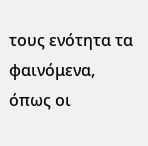τους ενότητα τα φαινόμενα, όπως οι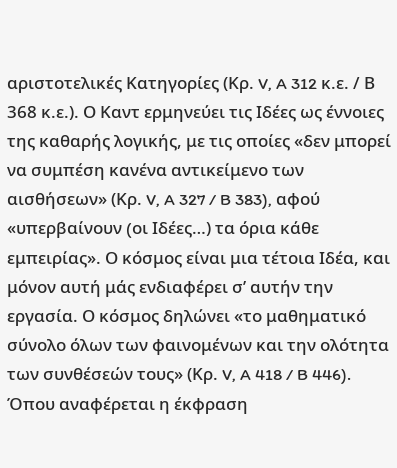αριστοτελικές Κατηγορίες (Κρ. V, A 312 κ.ε. / Β 368 κ.ε.). Ο Καντ ερμηνεύει τις Ιδέες ως έννοιες της καθαρής λογικής, με τις οποίες «δεν μπορεί να συμπέση κανένα αντικείμενο των αισθήσεων» (Κρ. V, A 327 / B 383), αφού «υπερβαίνουν (oι Ιδέες…) τα όρια κάθε εμπειρίας». Ο κόσμος είναι μια τέτοια Ιδέα, και μόνον αυτή μάς ενδιαφέρει σ’ αυτήν την εργασία. Ο κόσμος δηλώνει «το μαθηματικό σύνολο όλων των φαινομένων και την ολότητα των συνθέσεών τους» (Κρ. V, A 418 / B 446). Όπου αναφέρεται η έκφραση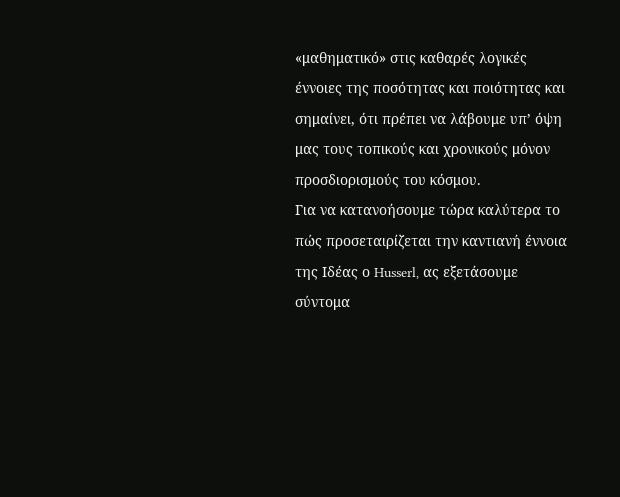«μαθηματικό» στις καθαρές λογικές έννοιες της ποσότητας και ποιότητας και σημαίνει, ότι πρέπει να λάβουμε υπ’ όψη μας τους τοπικούς και χρονικούς μόνον προσδιορισμούς του κόσμου.
Για να κατανοήσουμε τώρα καλύτερα το πώς προσεταιρίζεται την καντιανή έννοια της Ιδέας ο Husserl, ας εξετάσουμε σύντομα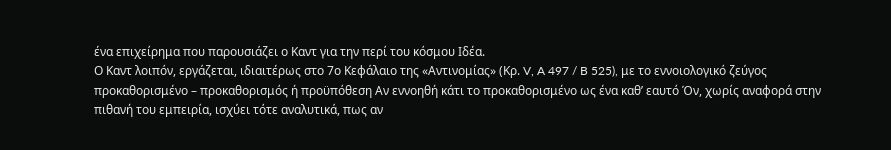ένα επιχείρημα που παρουσιάζει ο Καντ για την περί του κόσμου Ιδέα.
Ο Καντ λοιπόν, εργάζεται, ιδιαιτέρως στο 7ο Κεφάλαιο της «Αντινομίας» (Κρ. V, A 497 / B 525), με το εννοιολογικό ζεύγος προκαθορισμένο – προκαθορισμός ή προϋπόθεση Αν εννοηθή κάτι το προκαθορισμένο ως ένα καθ’ εαυτό Όν, χωρίς αναφορά στην πιθανή του εμπειρία, ισχύει τότε αναλυτικά, πως αν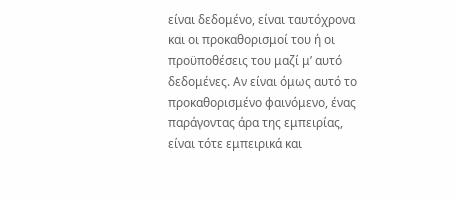είναι δεδομένο, είναι ταυτόχρονα και οι προκαθορισμοί του ή οι προϋποθέσεις του μαζί μ’ αυτό δεδομένες. Αν είναι όμως αυτό το προκαθορισμένο φαινόμενο, ένας παράγοντας άρα της εμπειρίας, είναι τότε εμπειρικά και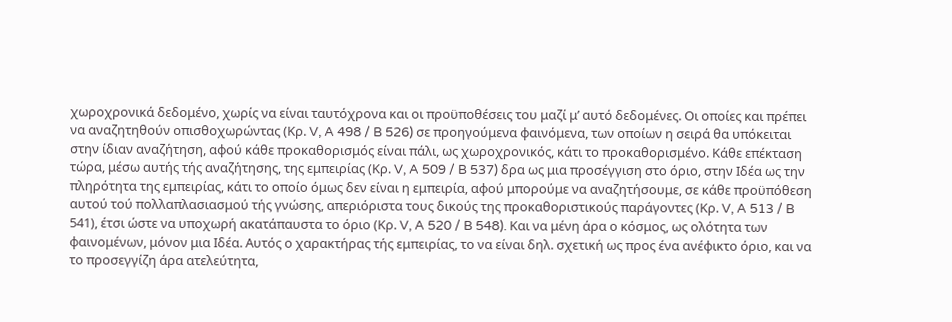χωροχρονικά δεδομένο, χωρίς να είναι ταυτόχρονα και οι προϋποθέσεις του μαζί μ’ αυτό δεδομένες. Οι οποίες και πρέπει να αναζητηθούν οπισθοχωρώντας (Κρ. V, A 498 / B 526) σε προηγούμενα φαινόμενα, των οποίων η σειρά θα υπόκειται στην ίδιαν αναζήτηση, αφού κάθε προκαθορισμός είναι πάλι, ως χωροχρονικός, κάτι το προκαθορισμένο. Κάθε επέκταση τώρα, μέσω αυτής τής αναζήτησης, της εμπειρίας (Κρ. V, A 509 / B 537) δρα ως μια προσέγγιση στο όριο, στην Ιδέα ως την πληρότητα της εμπειρίας, κάτι το οποίο όμως δεν είναι η εμπειρία, αφού μπορούμε να αναζητήσουμε, σε κάθε προϋπόθεση αυτού τού πολλαπλασιασμού τής γνώσης, απεριόριστα τους δικούς της προκαθοριστικούς παράγοντες (Κρ. V, A 513 / B 541), έτσι ώστε να υποχωρή ακατάπαυστα το όριο (Κρ. V, A 520 / B 548). Και να μένη άρα ο κόσμος, ως ολότητα των φαινομένων, μόνον μια Ιδέα. Αυτός ο χαρακτήρας τής εμπειρίας, το να είναι δηλ. σχετική ως προς ένα ανέφικτο όριο, και να το προσεγγίζη άρα ατελεύτητα,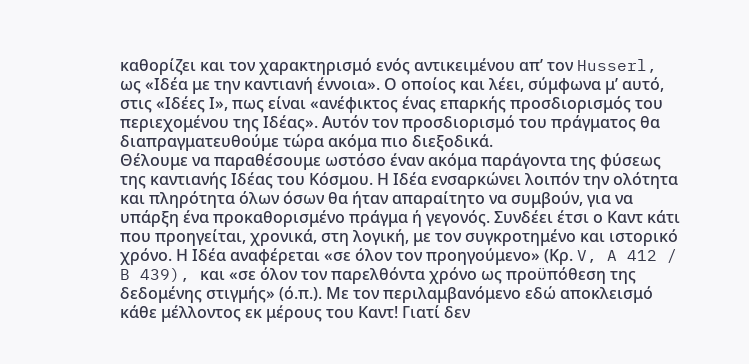καθορίζει και τον χαρακτηρισμό ενός αντικειμένου απ’ τον Husserl, ως «Ιδέα με την καντιανή έννοια». Ο οποίος και λέει, σύμφωνα μ’ αυτό, στις «Ιδέες Ι», πως είναι «ανέφικτος ένας επαρκής προσδιορισμός του περιεχομένου της Ιδέας». Αυτόν τον προσδιορισμό του πράγματος θα διαπραγματευθούμε τώρα ακόμα πιο διεξοδικά.
Θέλουμε να παραθέσουμε ωστόσο έναν ακόμα παράγοντα της φύσεως της καντιανής Ιδέας του Κόσμου. Η Ιδέα ενσαρκώνει λοιπόν την ολότητα και πληρότητα όλων όσων θα ήταν απαραίτητο να συμβούν, για να υπάρξη ένα προκαθορισμένο πράγμα ή γεγονός. Συνδέει έτσι ο Καντ κάτι που προηγείται, χρονικά, στη λογική, με τον συγκροτημένο και ιστορικό χρόνο. Η Ιδέα αναφέρεται «σε όλον τον προηγούμενο» (Κρ. V, A 412 / B 439), και «σε όλον τον παρελθόντα χρόνο ως προϋπόθεση της δεδομένης στιγμής» (ό.π.). Με τον περιλαμβανόμενο εδώ αποκλεισμό κάθε μέλλοντος εκ μέρους του Καντ! Γιατί δεν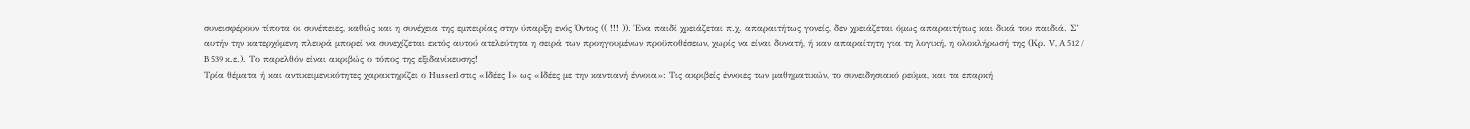συνεισφέρουν τίποτα οι συνέπειες, καθώς και η συνέχεια της εμπειρίας στην ύπαρξη ενός Όντος (( !!! )). Ένα παιδί χρειάζεται π.χ. απαραιτήτως γονείς, δεν χρειάζεται όμως απαραιτήτως και δικά του παιδιά. Σ’ αυτήν την κατερχόμενη πλευρά μπορεί να συνεχίζεται εκτός αυτού ατελεύτητα η σειρά των προηγουμένων προϋποθέσεων, χωρίς να είναι δυνατή, ή καν απαραίτητη για τη λογική, η ολοκλήρωσή της (Κρ. V, A 512 / B 539 κ.ε.). Το παρελθόν είναι ακριβώς ο τόπος της εξιδανίκευσης!
Τρία θέματα ή και αντικειμενικότητες χαρακτηρίζει ο Husserl στις «Ιδέες Ι» ως «Ιδέες με την καντιανή έννοια»: Τις ακριβείς έννοιες των μαθηματικών, το συνειδησιακό ρεύμα, και τα επαρκή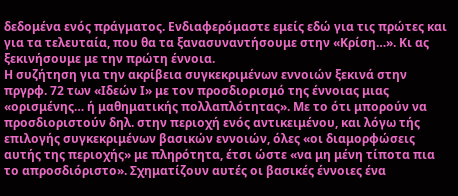δεδομένα ενός πράγματος. Ενδιαφερόμαστε εμείς εδώ για τις πρώτες και για τα τελευταία, που θα τα ξανασυναντήσουμε στην «Κρίση…». Κι ας ξεκινήσουμε με την πρώτη έννοια.
Η συζήτηση για την ακρίβεια συγκεκριμένων εννοιών ξεκινά στην πργρφ. 72 των «Ιδεών Ι» με τον προσδιορισμό της έννοιας μιας «ορισμένης… ή μαθηματικής πολλαπλότητας». Με το ότι μπορούν να προσδιοριστούν δηλ. στην περιοχή ενός αντικειμένου, και λόγω τής επιλογής συγκεκριμένων βασικών εννοιών, όλες «οι διαμορφώσεις αυτής της περιοχής» με πληρότητα, έτσι ώστε «να μη μένη τίποτα πια το απροσδιόριστο». Σχηματίζουν αυτές οι βασικές έννοιες ένα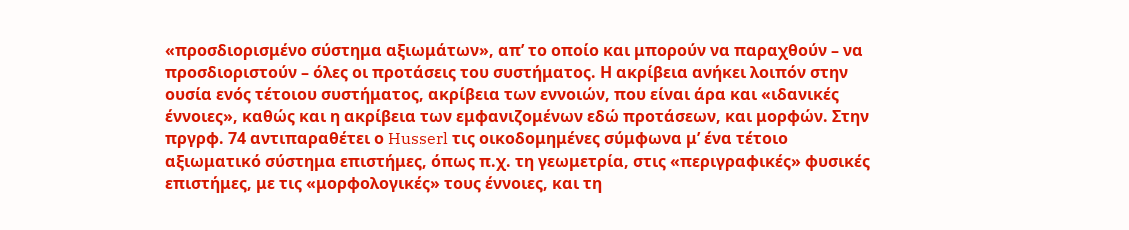«προσδιορισμένο σύστημα αξιωμάτων», απ’ το οποίο και μπορούν να παραχθούν – να προσδιοριστούν – όλες οι προτάσεις του συστήματος. Η ακρίβεια ανήκει λοιπόν στην ουσία ενός τέτοιου συστήματος, ακρίβεια των εννοιών, που είναι άρα και «ιδανικές έννοιες», καθώς και η ακρίβεια των εμφανιζομένων εδώ προτάσεων, και μορφών. Στην πργρφ. 74 αντιπαραθέτει ο Husserl τις οικοδομημένες σύμφωνα μ’ ένα τέτοιο αξιωματικό σύστημα επιστήμες, όπως π.χ. τη γεωμετρία, στις «περιγραφικές» φυσικές επιστήμες, με τις «μορφολογικές» τους έννοιες, και τη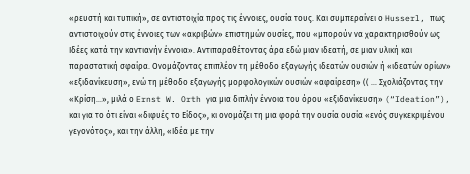«ρευστή και τυπική», σε αντιστοιχία προς τις έννοιες, ουσία τους. Και συμπεραίνει ο Husserl, πως αντιστοιχούν στις έννοιες των «ακριβών» επιστημών ουσίες, που «μπορούν να χαρακτηρισθούν ως Ιδέες κατά την καντιανήν έννοια». Αντιπαραθέτοντας άρα εδώ μιαν ιδεατή, σε μιαν υλική και παραστατική σφαίρα. Ονομάζοντας επιπλέον τη μέθοδο εξαγωγής ιδεατών ουσιών ή «ιδεατών ορίων» «εξιδανίκευση», ενώ τη μέθοδο εξαγωγής μορφολογικών ουσιών «αφαίρεση» (( … Σχολιάζοντας την «Κρίση…», μιλά ο Ernst W. Orth για μια διπλήν έννοια του όρου «εξιδανίκευση» (“Ideation”), και για το ότι είναι «διφυές το Είδος», κι ονομάζει τη μια φορά την ουσία ουσία «ενός συγκεκριμένου γεγονότος», και την άλλη, «Ιδέα με την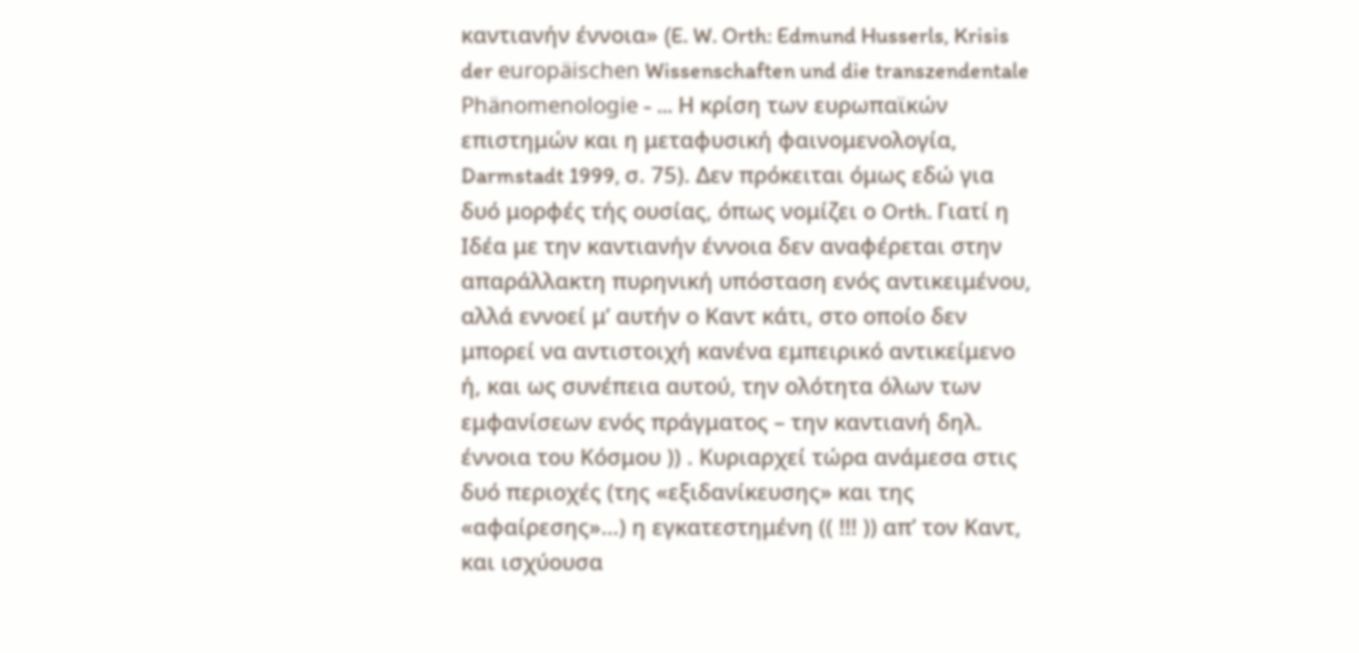καντιανήν έννοια» (E. W. Orth: Edmund Husserls, Krisis der europäischen Wissenschaften und die transzendentale Phänomenologie - … Η κρίση των ευρωπαϊκών επιστημών και η μεταφυσική φαινομενολογία, Darmstadt 1999, σ. 75). Δεν πρόκειται όμως εδώ για δυό μορφές τής ουσίας, όπως νομίζει ο Orth. Γιατί η Ιδέα με την καντιανήν έννοια δεν αναφέρεται στην απαράλλακτη πυρηνική υπόσταση ενός αντικειμένου, αλλά εννοεί μ’ αυτήν ο Καντ κάτι, στο οποίο δεν μπορεί να αντιστοιχή κανένα εμπειρικό αντικείμενο ή, και ως συνέπεια αυτού, την ολότητα όλων των εμφανίσεων ενός πράγματος – την καντιανή δηλ. έννοια του Κόσμου )) . Κυριαρχεί τώρα ανάμεσα στις δυό περιοχές (της «εξιδανίκευσης» και της «αφαίρεσης»…) η εγκατεστημένη (( !!! )) απ’ τον Καντ, και ισχύουσα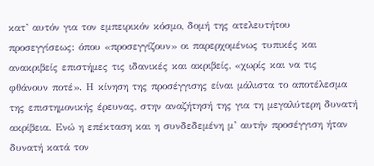κατ’ αυτόν για τον εμπειρικόν κόσμο, δομή της ατελευτήτου προσεγγίσεως: όπου «προσεγγίζουν» οι παρερχομένως τυπικές και ανακριβείς επιστήμες τις ιδανικές και ακριβείς, «χωρίς και να τις φθάνουν ποτέ». Η κίνηση της προσέγγισης είναι μάλιστα το αποτέλεσμα της επιστημονικής έρευνας, στην αναζήτησή της για τη μεγαλύτερη δυνατή ακρίβεια. Ενώ η επέκταση και η συνδεδεμένη μ’ αυτήν προσέγγιση ήταν δυνατή κατά τον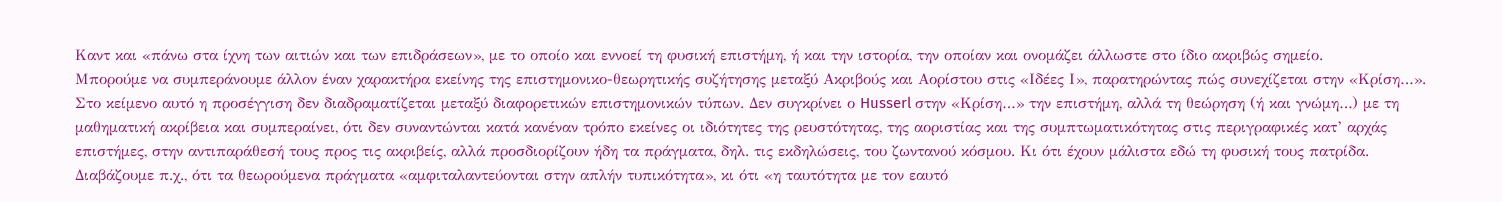Καντ και «πάνω στα ίχνη των αιτιών και των επιδράσεων», με το οποίο και εννοεί τη φυσική επιστήμη, ή και την ιστορία, την οποίαν και ονομάζει άλλωστε στο ίδιο ακριβώς σημείο.
Μπορούμε να συμπεράνουμε άλλον έναν χαρακτήρα εκείνης της επιστημονικο-θεωρητικής συζήτησης μεταξύ Ακριβούς και Αορίστου στις «Ιδέες Ι», παρατηρώντας πώς συνεχίζεται στην «Κρίση…». Στο κείμενο αυτό η προσέγγιση δεν διαδραματίζεται μεταξύ διαφορετικών επιστημονικών τύπων. Δεν συγκρίνει ο Husserl στην «Κρίση…» την επιστήμη, αλλά τη θεώρηση (ή και γνώμη…) με τη μαθηματική ακρίβεια και συμπεραίνει, ότι δεν συναντώνται κατά κανέναν τρόπο εκείνες οι ιδιότητες της ρευστότητας, της αοριστίας και της συμπτωματικότητας στις περιγραφικές κατ’ αρχάς επιστήμες, στην αντιπαράθεσή τους προς τις ακριβείς, αλλά προσδιορίζουν ήδη τα πράγματα, δηλ. τις εκδηλώσεις, του ζωντανού κόσμου. Κι ότι έχουν μάλιστα εδώ τη φυσική τους πατρίδα. Διαβάζουμε π.χ., ότι τα θεωρούμενα πράγματα «αμφιταλαντεύονται στην απλήν τυπικότητα», κι ότι «η ταυτότητα με τον εαυτό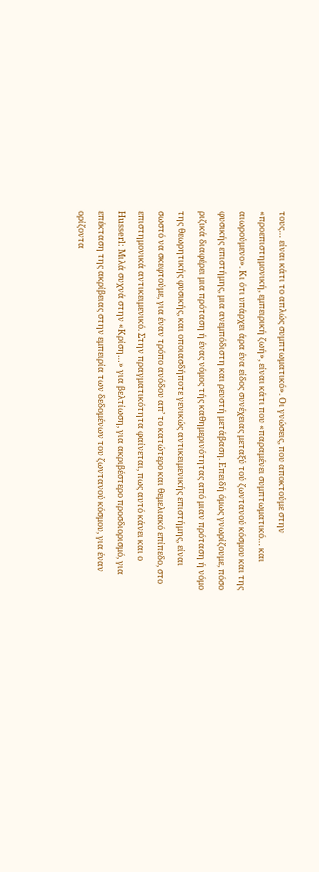τους… είναι κάτι το απλώς συμπτωματικό». Οι γνώσεις, που αποκτούμε στην «προεπιστημονική, εμπειρική ζωή», είναι κάτι που «παραμένει συμπτωματικό… και αιωρούμενο». Κι ότι υπάρχει άρα ένα είδος συνέχειας μεταξύ τού ζωντανού κόσμου και της φυσικής επιστήμης, μια ανεμπόδιστη και ρευστή μετάβαση. Επειδή όμως γνωρίζουμε, πόσο ριζικά διαφέρει μια πρόταση ή ένας νόμος τής καθημερινότητας από μιαν πρόταση ή νόμο της θεωρητικής φυσικής, και οποιασδήποτε γενικώς αντικειμενικής επιστήμης, είναι σωστό να σκεφτούμε, για έναν τρόπο ανόδου απ’ το κατώτερο και θεμελιακό επίπεδο, στο επιστημονικά αντικειμενικό. Στην πραγματικότητα φαίνεται, πως αυτό κάνει και ο Husserl: Μιλά συχνά στην «Κρίση…» για βελτίωση, για ακριβέστερο προσδιορισμό, για επέκταση της ακρίβειας στην εμπειρία των δεδομένων του ζωντανού κόσμου, για έναν ορίζοντα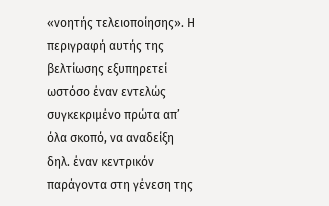«νοητής τελειοποίησης». Η περιγραφή αυτής της βελτίωσης εξυπηρετεί ωστόσο έναν εντελώς συγκεκριμένο πρώτα απ’ όλα σκοπό, να αναδείξη δηλ. έναν κεντρικόν παράγοντα στη γένεση της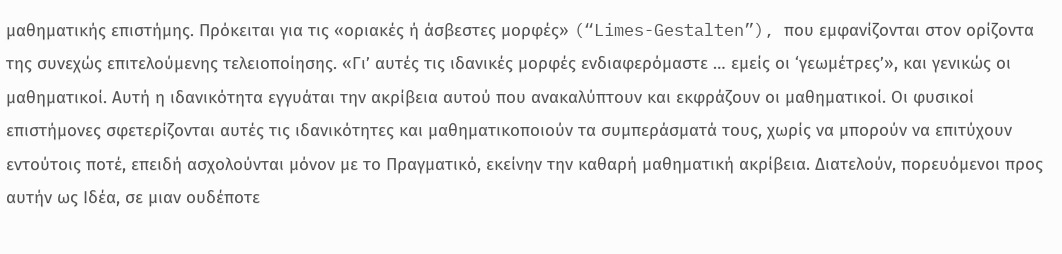μαθηματικής επιστήμης. Πρόκειται για τις «οριακές ή άσβεστες μορφές» (“Limes-Gestalten”), που εμφανίζονται στον ορίζοντα της συνεχώς επιτελούμενης τελειοποίησης. «Γι’ αυτές τις ιδανικές μορφές ενδιαφερόμαστε … εμείς οι ‘γεωμέτρες’», και γενικώς οι μαθηματικοί. Αυτή η ιδανικότητα εγγυάται την ακρίβεια αυτού που ανακαλύπτουν και εκφράζουν οι μαθηματικοί. Οι φυσικοί επιστήμονες σφετερίζονται αυτές τις ιδανικότητες και μαθηματικοποιούν τα συμπεράσματά τους, χωρίς να μπορούν να επιτύχουν εντούτοις ποτέ, επειδή ασχολούνται μόνον με το Πραγματικό, εκείνην την καθαρή μαθηματική ακρίβεια. Διατελούν, πορευόμενοι προς αυτήν ως Ιδέα, σε μιαν ουδέποτε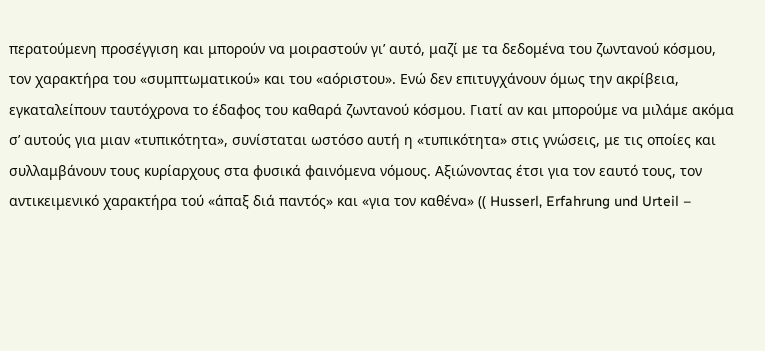περατούμενη προσέγγιση και μπορούν να μοιραστούν γι’ αυτό, μαζί με τα δεδομένα του ζωντανού κόσμου, τον χαρακτήρα του «συμπτωματικού» και του «αόριστου». Ενώ δεν επιτυγχάνουν όμως την ακρίβεια, εγκαταλείπουν ταυτόχρονα το έδαφος του καθαρά ζωντανού κόσμου. Γιατί αν και μπορούμε να μιλάμε ακόμα σ’ αυτούς για μιαν «τυπικότητα», συνίσταται ωστόσο αυτή η «τυπικότητα» στις γνώσεις, με τις οποίες και συλλαμβάνουν τους κυρίαρχους στα φυσικά φαινόμενα νόμους. Αξιώνοντας έτσι για τον εαυτό τους, τον αντικειμενικό χαρακτήρα τού «άπαξ διά παντός» και «για τον καθένα» (( Husserl, Erfahrung und Urteil –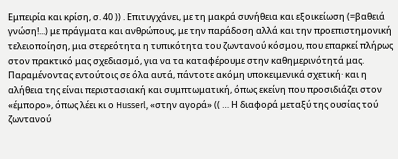Εμπειρία και κρίση, σ. 40 )) . Επιτυγχάνει, με τη μακρά συνήθεια και εξοικείωση (=βαθειά γνώση!...) με πράγματα και ανθρώπους, με την παράδοση αλλά και την προεπιστημονική τελειοποίηση, μια στερεότητα η τυπικότητα του ζωντανού κόσμου, που επαρκεί πλήρως στον πρακτικό μας σχεδιασμό, για να τα καταφέρουμε στην καθημερινότητά μας. Παραμένοντας εντούτοις σε όλα αυτά, πάντοτε ακόμη υποκειμενικά σχετική· και η αλήθεια της είναι περιστασιακή και συμπτωματική, όπως εκείνη που προσιδιάζει στον «έμπορο», όπως λέει κι ο Husserl, «στην αγορά» (( … Η διαφορά μεταξύ της ουσίας τού ζωντανού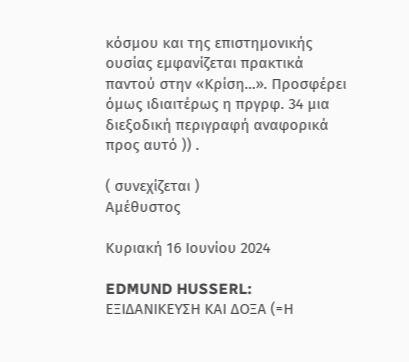κόσμου και της επιστημονικής ουσίας εμφανίζεται πρακτικά παντού στην «Κρίση…». Προσφέρει όμως ιδιαιτέρως η πργρφ. 34 μια διεξοδική περιγραφή αναφορικά προς αυτό )) .

( συνεχίζεται )
Αμέθυστος

Κυριακή 16 Ιουνίου 2024

EDMUND HUSSERL: ΕΞΙΔΑΝΙΚΕΥΣΗ ΚΑΙ ΔΟΞΑ (=Η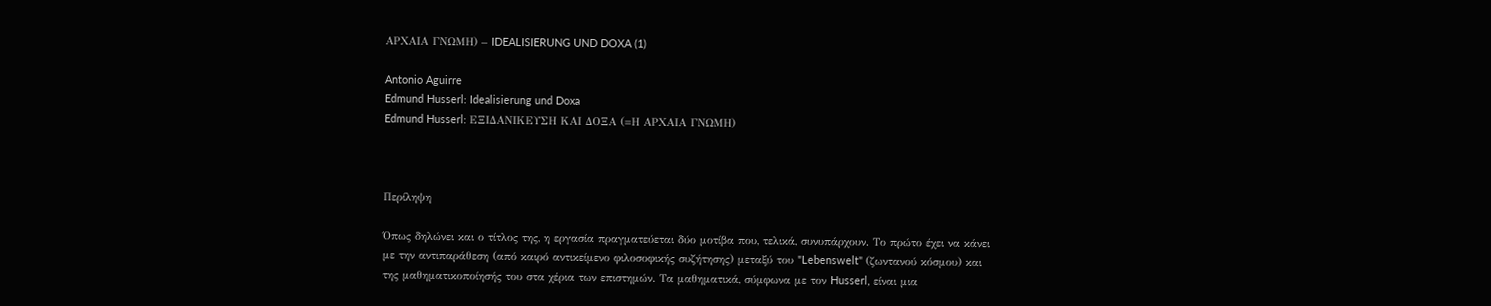ΑΡΧΑΙΑ ΓΝΩΜΗ) – IDEALISIERUNG UND DOXA (1)

Antonio Aguirre
Edmund Husserl: Idealisierung und Doxa
Edmund Husserl: ΕΞΙΔΑΝΙΚΕΥΣΗ ΚΑΙ ΔΟΞΑ (=Η ΑΡΧΑΙΑ ΓΝΩΜΗ)



Περίληψη

Όπως δηλώνει και ο τίτλος της, η εργασία πραγματεύεται δύο μοτίβα που, τελικά, συνυπάρχουν. Το πρώτο έχει να κάνει με την αντιπαράθεση (από καιρό αντικείμενο φιλοσοφικής συζήτησης) μεταξύ του "Lebenswelt" (ζωντανού κόσμου) και της μαθηματικοποίησής του στα χέρια των επιστημών. Τα μαθηματικά, σύμφωνα με τον Husserl, είναι μια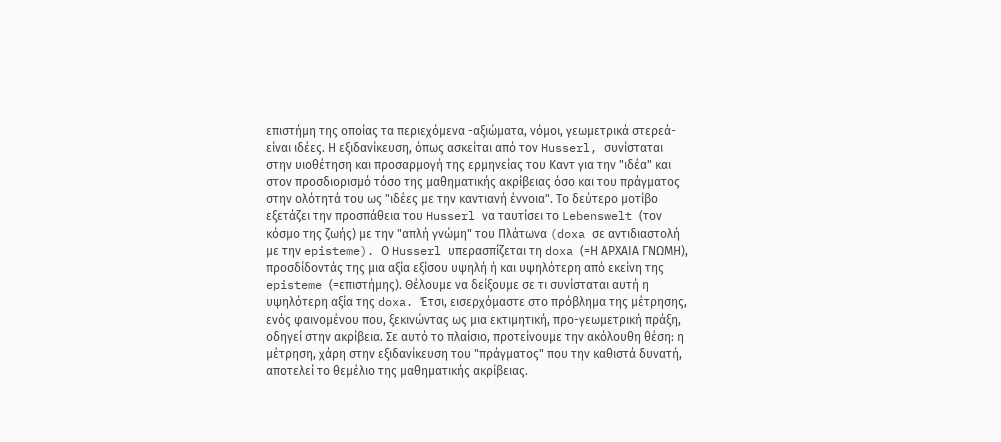επιστήμη της οποίας τα περιεχόμενα -αξιώματα, νόμοι, γεωμετρικά στερεά- είναι ιδέες. Η εξιδανίκευση, όπως ασκείται από τον Husserl, συνίσταται στην υιοθέτηση και προσαρμογή της ερμηνείας του Καντ για την "ιδέα" και στον προσδιορισμό τόσο της μαθηματικής ακρίβειας όσο και του πράγματος στην ολότητά του ως "ιδέες με την καντιανή έννοια". Το δεύτερο μοτίβο εξετάζει την προσπάθεια του Husserl να ταυτίσει το Lebenswelt (τον κόσμο της ζωής) με την "απλή γνώμη" του Πλάτωνα (doxa σε αντιδιαστολή με την episteme). Ο Husserl υπερασπίζεται τη doxa (=Η ΑΡΧΑΙΑ ΓΝΩΜΗ), προσδίδοντάς της μια αξία εξίσου υψηλή ή και υψηλότερη από εκείνη της episteme (=επιστήμης). Θέλουμε να δείξουμε σε τι συνίσταται αυτή η υψηλότερη αξία της doxa. Έτσι, εισερχόμαστε στο πρόβλημα της μέτρησης, ενός φαινομένου που, ξεκινώντας ως μια εκτιμητική, προ-γεωμετρική πράξη, οδηγεί στην ακρίβεια. Σε αυτό το πλαίσιο, προτείνουμε την ακόλουθη θέση: η μέτρηση, χάρη στην εξιδανίκευση του "πράγματος" που την καθιστά δυνατή, αποτελεί το θεμέλιο της μαθηματικής ακρίβειας.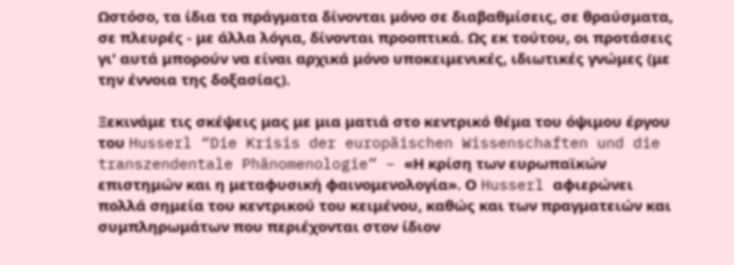Ωστόσο, τα ίδια τα πράγματα δίνονται μόνο σε διαβαθμίσεις, σε θραύσματα, σε πλευρές - με άλλα λόγια, δίνονται προοπτικά. Ως εκ τούτου, οι προτάσεις γι' αυτά μπορούν να είναι αρχικά μόνο υποκειμενικές, ιδιωτικές γνώμες (με την έννοια της δοξασίας).

Ξεκινάμε τις σκέψεις μας με μια ματιά στο κεντρικό θέμα του όψιμου έργου του Husserl “Die Krisis der europäischen Wissenschaften und die transzendentale Phänomenologie” – «Η κρίση των ευρωπαϊκών επιστημών και η μεταφυσική φαινομενολογία». Ο Husserl αφιερώνει πολλά σημεία του κεντρικού του κειμένου, καθώς και των πραγματειών και συμπληρωμάτων που περιέχονται στον ίδιον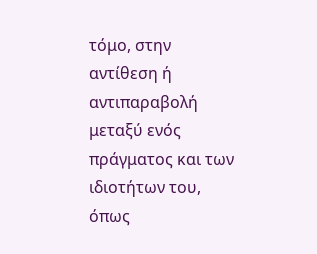τόμο, στην αντίθεση ή αντιπαραβολή μεταξύ ενός πράγματος και των ιδιοτήτων του, όπως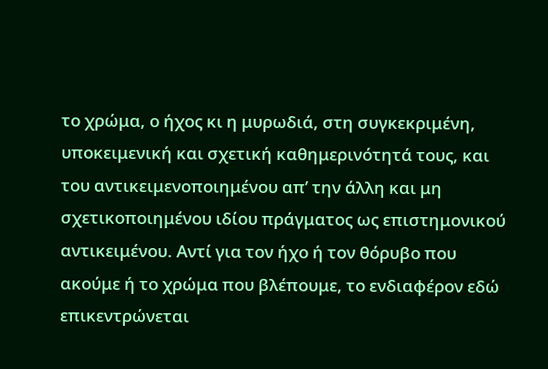το χρώμα, ο ήχος κι η μυρωδιά, στη συγκεκριμένη, υποκειμενική και σχετική καθημερινότητά τους, και του αντικειμενοποιημένου απ’ την άλλη και μη σχετικοποιημένου ιδίου πράγματος ως επιστημονικού αντικειμένου. Aντί για τον ήχο ή τον θόρυβο που ακούμε ή το χρώμα που βλέπουμε, το ενδιαφέρον εδώ επικεντρώνεται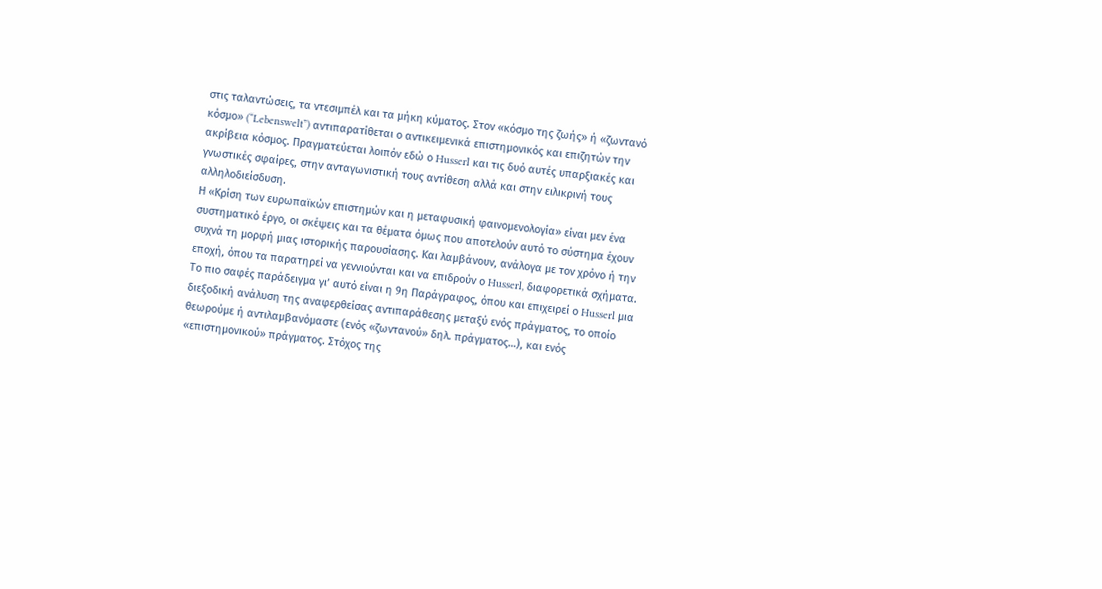στις ταλαντώσεις, τα ντεσιμπέλ και τα μήκη κύματος. Στον «κόσμο της ζωής» ή «ζωντανό κόσμο» (“Lebenswelt”) αντιπαρατίθεται ο αντικειμενικά επιστημονικός και επιζητών την ακρίβεια κόσμος. Πραγματεύεται λοιπόν εδώ ο Husserl και τις δυό αυτές υπαρξιακές και γνωστικές σφαίρες, στην ανταγωνιστική τους αντίθεση αλλά και στην ειλικρινή τους αλληλοδιείσδυση.
Η «Κρίση των ευρωπαϊκών επιστημών και η μεταφυσική φαινομενολογία» είναι μεν ένα συστηματικό έργο, οι σκέψεις και τα θέματα όμως που αποτελούν αυτό το σύστημα έχουν συχνά τη μορφή μιας ιστορικής παρουσίασης. Και λαμβάνουν, ανάλογα με τον χρόνο ή την εποχή, όπου τα παρατηρεί να γεννιούνται και να επιδρούν ο Husserl, διαφορετικά σχήματα. Το πιο σαφές παράδειγμα γι’ αυτό είναι η 9η Παράγραφος, όπου και επιχειρεί ο Husserl μια διεξοδική ανάλυση της αναφερθείσας αντιπαράθεσης μεταξύ ενός πράγματος, το οποίο θεωρούμε ή αντιλαμβανόμαστε (ενός «ζωντανού» δηλ. πράγματος…), και ενός «επιστημονικού» πράγματος. Στόχος της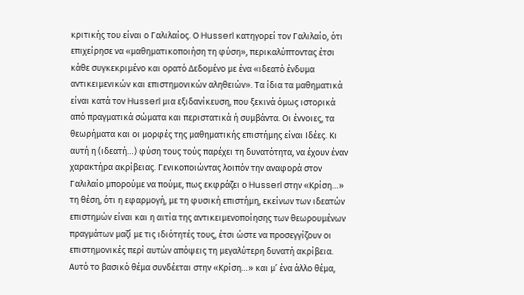κριτικής του είναι ο Γαλιλαίος. Ο Husserl κατηγορεί τον Γαλιλαίο, ότι επιχείρησε να «μαθηματικοποιήση τη φύση», περικαλύπτοντας έτσι κάθε συγκεκριμένο και ορατό Δεδομένο με ένα «ιδεατό ένδυμα αντικειμενικών και επιστημονικών αληθειών». Τα ίδια τα μαθηματικά είναι κατά τον Husserl μια εξιδανίκευση, που ξεκινά όμως ιστορικά από πραγματικά σώματα και περιστατικά ή συμβάντα. Οι έννοιες, τα θεωρήματα και οι μορφές της μαθηματικής επιστήμης είναι Ιδέες. Κι αυτή η (ιδεατή…) φύση τους τούς παρέχει τη δυνατότητα, να έχουν έναν χαρακτήρα ακρίβειας. Γενικοποιώντας λοιπόν την αναφορά στον Γαλιλαίο μπορούμε να πούμε, πως εκφράζει ο Husserl στην «Κρίση…» τη θέση, ότι η εφαρμογή, με τη φυσική επιστήμη, εκείνων των ιδεατών επιστημών είναι και η αιτία της αντικειμενοποίησης των θεωρουμένων πραγμάτων μαζί με τις ιδιότητές τους, έτσι ώστε να προσεγγίζουν οι επιστημονικές περί αυτών απόψεις τη μεγαλύτερη δυνατή ακρίβεια.
Αυτό το βασικό θέμα συνδέεται στην «Κρίση…» και μ’ ένα άλλο θέμα,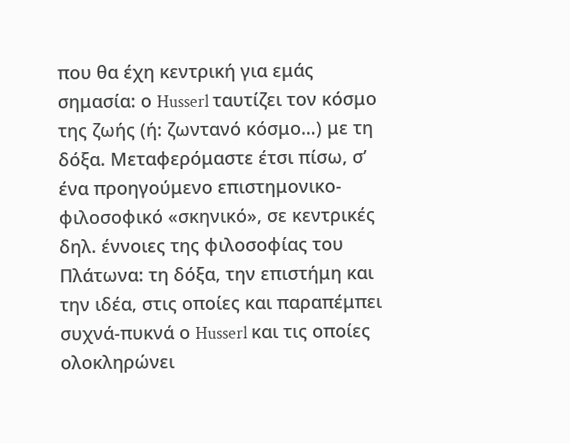που θα έχη κεντρική για εμάς σημασία: ο Husserl ταυτίζει τον κόσμο της ζωής (ή: ζωντανό κόσμο…) με τη δόξα. Μεταφερόμαστε έτσι πίσω, σ’ ένα προηγούμενο επιστημονικο-φιλοσοφικό «σκηνικό», σε κεντρικές δηλ. έννοιες της φιλοσοφίας του Πλάτωνα: τη δόξα, την επιστήμη και την ιδέα, στις οποίες και παραπέμπει συχνά-πυκνά ο Husserl και τις οποίες ολοκληρώνει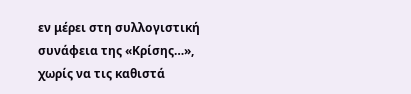εν μέρει στη συλλογιστική συνάφεια της «Κρίσης…», χωρίς να τις καθιστά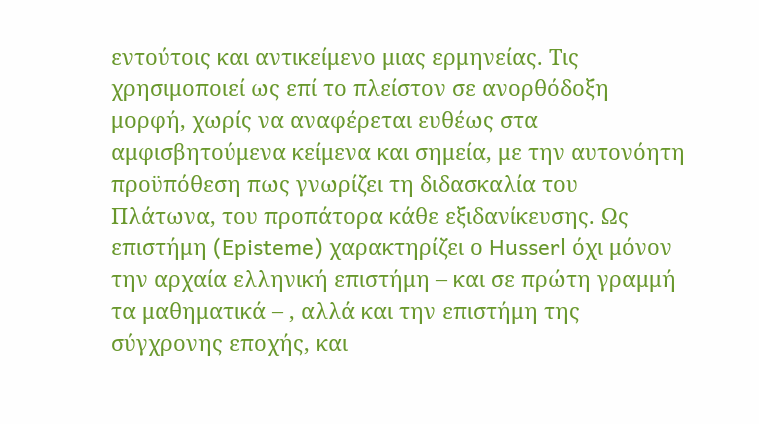εντούτοις και αντικείμενο μιας ερμηνείας. Τις χρησιμοποιεί ως επί το πλείστον σε ανορθόδοξη μορφή, χωρίς να αναφέρεται ευθέως στα αμφισβητούμενα κείμενα και σημεία, με την αυτονόητη προϋπόθεση πως γνωρίζει τη διδασκαλία του Πλάτωνα, του προπάτορα κάθε εξιδανίκευσης. Ως επιστήμη (Episteme) χαρακτηρίζει ο Husserl όχι μόνον την αρχαία ελληνική επιστήμη – και σε πρώτη γραμμή τα μαθηματικά – , αλλά και την επιστήμη της σύγχρονης εποχής, και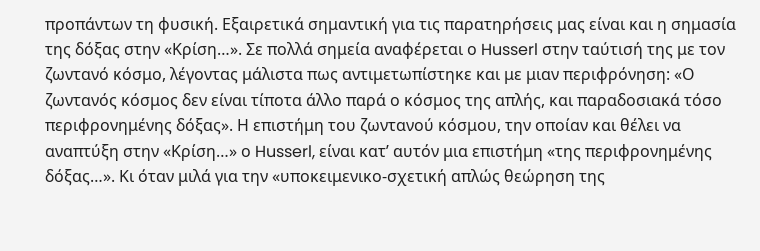προπάντων τη φυσική. Εξαιρετικά σημαντική για τις παρατηρήσεις μας είναι και η σημασία της δόξας στην «Κρίση…». Σε πολλά σημεία αναφέρεται ο Husserl στην ταύτισή της με τον ζωντανό κόσμο, λέγοντας μάλιστα πως αντιμετωπίστηκε και με μιαν περιφρόνηση: «Ο ζωντανός κόσμος δεν είναι τίποτα άλλο παρά ο κόσμος της απλής, και παραδοσιακά τόσο περιφρονημένης δόξας». Η επιστήμη του ζωντανού κόσμου, την οποίαν και θέλει να αναπτύξη στην «Κρίση…» ο Husserl, είναι κατ’ αυτόν μια επιστήμη «της περιφρονημένης δόξας…». Κι όταν μιλά για την «υποκειμενικο-σχετική απλώς θεώρηση της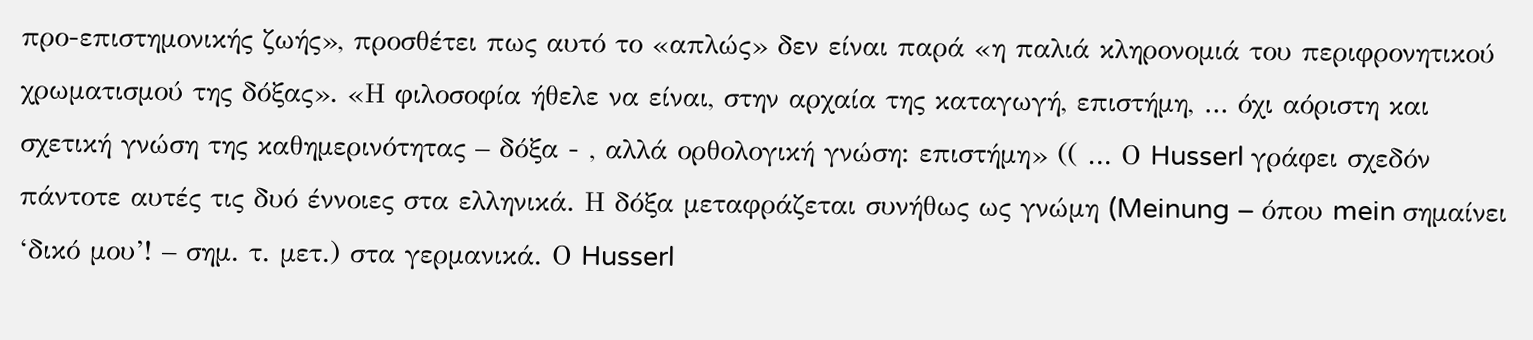προ-επιστημονικής ζωής», προσθέτει πως αυτό το «απλώς» δεν είναι παρά «η παλιά κληρονομιά του περιφρονητικού χρωματισμού της δόξας». «Η φιλοσοφία ήθελε να είναι, στην αρχαία της καταγωγή, επιστήμη, … όχι αόριστη και σχετική γνώση της καθημερινότητας – δόξα - , αλλά ορθολογική γνώση: επιστήμη» (( … Ο Husserl γράφει σχεδόν πάντοτε αυτές τις δυό έννοιες στα ελληνικά. Η δόξα μεταφράζεται συνήθως ως γνώμη (Meinung – όπου mein σημαίνει ‘δικό μου’! – σημ. τ. μετ.) στα γερμανικά. Ο Husserl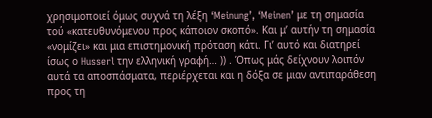χρησιμοποιεί όμως συχνά τη λέξη ‘Meinung’, ‘Meinen’ με τη σημασία τού «κατευθυνόμενου προς κάποιον σκοπό». Και μ’ αυτήν τη σημασία «νομίζει» και μια επιστημονική πρόταση κάτι. Γι’ αυτό και διατηρεί ίσως ο Husserl την ελληνική γραφή… )) . Όπως μάς δείχνουν λοιπόν αυτά τα αποσπάσματα, περιέρχεται και η δόξα σε μιαν αντιπαράθεση προς τη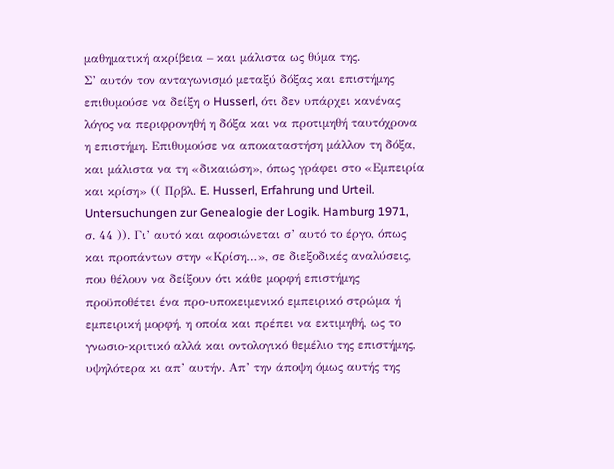μαθηματική ακρίβεια – και μάλιστα ως θύμα της.
Σ’ αυτόν τον ανταγωνισμό μεταξύ δόξας και επιστήμης επιθυμούσε να δείξη ο Husserl, ότι δεν υπάρχει κανένας λόγος να περιφρονηθή η δόξα και να προτιμηθή ταυτόχρονα η επιστήμη. Επιθυμούσε να αποκαταστήση μάλλον τη δόξα, και μάλιστα να τη «δικαιώση», όπως γράφει στο «Εμπειρία και κρίση» (( Πρβλ. E. Husserl, Erfahrung und Urteil. Untersuchungen zur Genealogie der Logik. Hamburg 1971, σ. 44 )). Γι’ αυτό και αφοσιώνεται σ’ αυτό το έργο, όπως και προπάντων στην «Κρίση…», σε διεξοδικές αναλύσεις, που θέλουν να δείξουν ότι κάθε μορφή επιστήμης προϋποθέτει ένα προ-υποκειμενικό εμπειρικό στρώμα ή εμπειρική μορφή, η οποία και πρέπει να εκτιμηθή, ως το γνωσιο-κριτικό αλλά και οντολογικό θεμέλιο της επιστήμης, υψηλότερα κι απ’ αυτήν. Απ’ την άποψη όμως αυτής της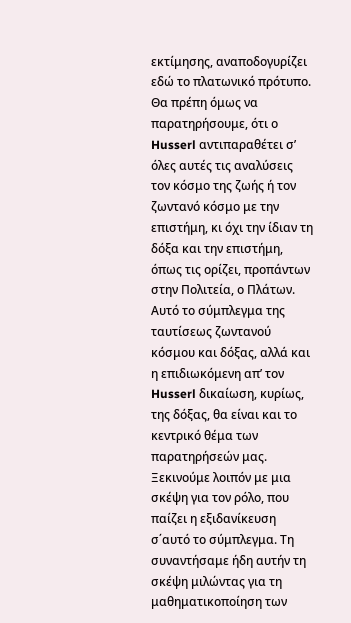εκτίμησης, αναποδογυρίζει εδώ το πλατωνικό πρότυπο. Θα πρέπη όμως να παρατηρήσουμε, ότι ο Husserl αντιπαραθέτει σ’ όλες αυτές τις αναλύσεις τον κόσμο της ζωής ή τον ζωντανό κόσμο με την επιστήμη, κι όχι την ίδιαν τη δόξα και την επιστήμη, όπως τις ορίζει, προπάντων στην Πολιτεία, ο Πλάτων.
Αυτό το σύμπλεγμα της ταυτίσεως ζωντανού κόσμου και δόξας, αλλά και η επιδιωκόμενη απ’ τον Husserl δικαίωση, κυρίως, της δόξας, θα είναι και το κεντρικό θέμα των παρατηρήσεών μας. Ξεκινούμε λοιπόν με μια σκέψη για τον ρόλο, που παίζει η εξιδανίκευση σ΄αυτό το σύμπλεγμα. Τη συναντήσαμε ήδη αυτήν τη σκέψη μιλώντας για τη μαθηματικοποίηση των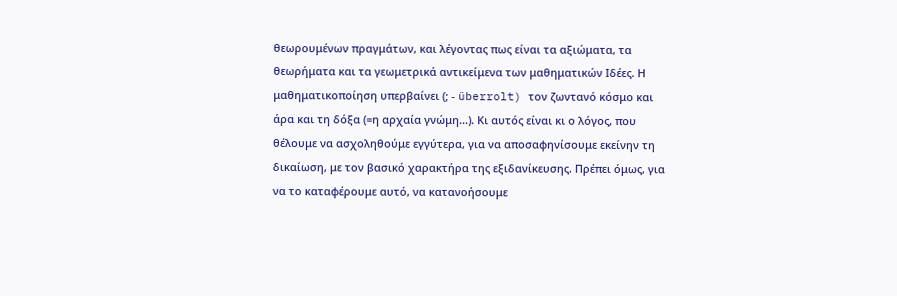θεωρουμένων πραγμάτων, και λέγοντας πως είναι τα αξιώματα, τα θεωρήματα και τα γεωμετρικά αντικείμενα των μαθηματικών Ιδέες. Η μαθηματικοποίηση υπερβαίνει (; - überrolt) τον ζωντανό κόσμο και άρα και τη δόξα (=η αρχαία γνώμη…). Κι αυτός είναι κι ο λόγος, που θέλουμε να ασχοληθούμε εγγύτερα, για να αποσαφηνίσουμε εκείνην τη δικαίωση, με τον βασικό χαρακτήρα της εξιδανίκευσης. Πρέπει όμως, για να το καταφέρουμε αυτό, να κατανοήσουμε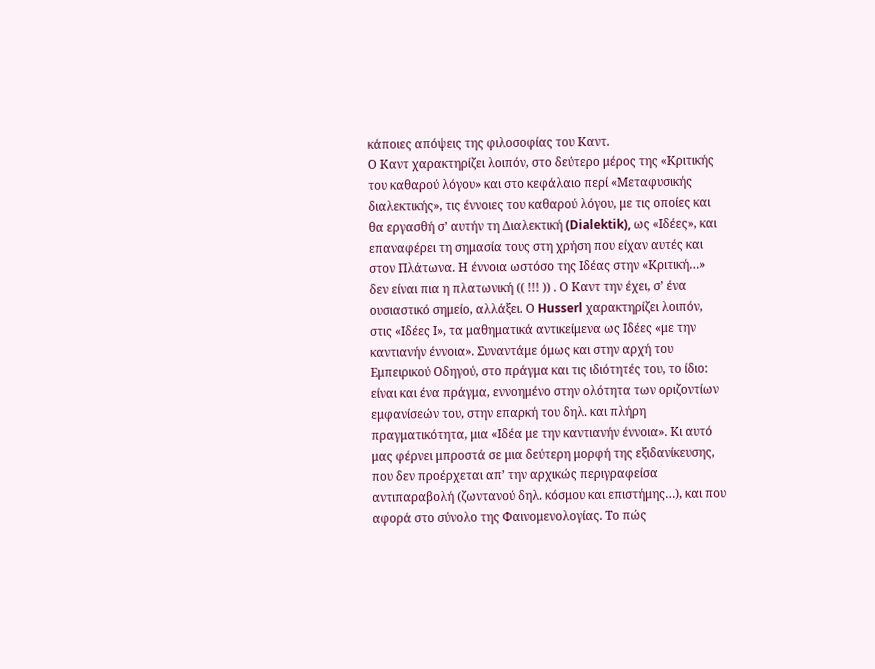κάποιες απόψεις της φιλοσοφίας του Καντ.
Ο Καντ χαρακτηρίζει λοιπόν, στο δεύτερο μέρος της «Κριτικής του καθαρού λόγου» και στο κεφάλαιο περί «Μεταφυσικής διαλεκτικής», τις έννοιες του καθαρού λόγου, με τις οποίες και θα εργασθή σ’ αυτήν τη Διαλεκτική (Dialektik), ως «Ιδέες», και επαναφέρει τη σημασία τους στη χρήση που είχαν αυτές και στον Πλάτωνα. Η έννοια ωστόσο της Ιδέας στην «Κριτική…» δεν είναι πια η πλατωνική (( !!! )) . Ο Καντ την έχει, σ’ ένα ουσιαστικό σημείο, αλλάξει. Ο Husserl χαρακτηρίζει λοιπόν, στις «Ιδέες Ι», τα μαθηματικά αντικείμενα ως Ιδέες «με την καντιανήν έννοια». Συναντάμε όμως και στην αρχή του Εμπειρικού Οδηγού, στο πράγμα και τις ιδιότητές του, το ίδιο: είναι και ένα πράγμα, εννοημένο στην ολότητα των οριζοντίων εμφανίσεών του, στην επαρκή του δηλ. και πλήρη πραγματικότητα, μια «Ιδέα με την καντιανήν έννοια». Κι αυτό μας φέρνει μπροστά σε μια δεύτερη μορφή της εξιδανίκευσης, που δεν προέρχεται απ’ την αρχικώς περιγραφείσα αντιπαραβολή (ζωντανού δηλ. κόσμου και επιστήμης…), και που αφορά στο σύνολο της Φαινομενολογίας. Το πώς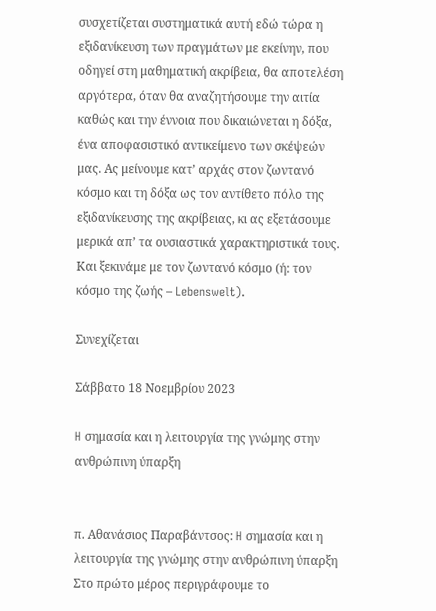συσχετίζεται συστηματικά αυτή εδώ τώρα η εξιδανίκευση των πραγμάτων με εκείνην, που οδηγεί στη μαθηματική ακρίβεια, θα αποτελέση αργότερα, όταν θα αναζητήσουμε την αιτία καθώς και την έννοια που δικαιώνεται η δόξα, ένα αποφασιστικό αντικείμενο των σκέψεών μας. Ας μείνουμε κατ’ αρχάς στον ζωντανό κόσμο και τη δόξα ως τον αντίθετο πόλο της εξιδανίκευσης της ακρίβειας, κι ας εξετάσουμε μερικά απ’ τα ουσιαστικά χαρακτηριστικά τους. Και ξεκινάμε με τον ζωντανό κόσμο (ή: τον κόσμο της ζωής – Lebenswelt).

Συνεχίζεται

Σάββατο 18 Νοεμβρίου 2023

H σημασία και η λειτουργία της γνώμης στην ανθρώπινη ύπαρξη


π. Αθανάσιος Παραβάντσος: H σημασία και η λειτουργία της γνώμης στην ανθρώπινη ύπαρξη Στο πρώτο μέρος περιγράφουμε το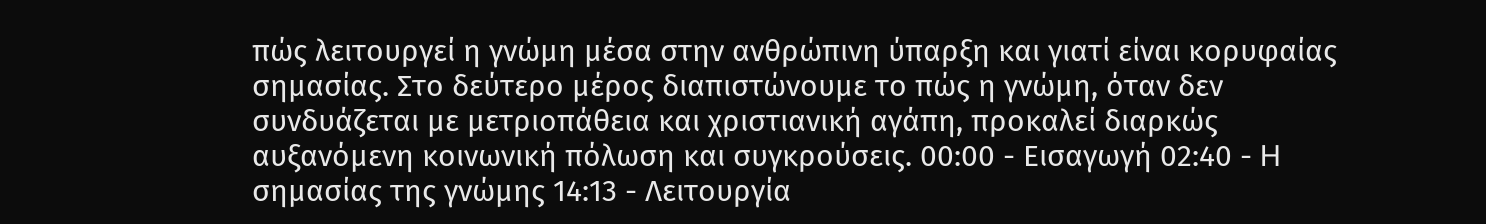πώς λειτουργεί η γνώμη μέσα στην ανθρώπινη ύπαρξη και γιατί είναι κορυφαίας σημασίας. Στο δεύτερο μέρος διαπιστώνουμε το πώς η γνώμη, όταν δεν συνδυάζεται με μετριοπάθεια και χριστιανική αγάπη, προκαλεί διαρκώς αυξανόμενη κοινωνική πόλωση και συγκρούσεις. 00:00 - Eισαγωγή 02:40 - H σημασίας της γνώμης 14:13 - Λειτουργία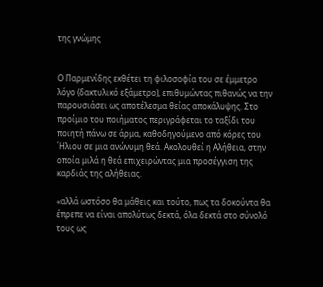της γνώμης


Ο Παρμενίδης εκθέτει τη φιλοσοφία του σε έμμετρο λόγο (δακτυλικό εξάμετρο), επιθυμώντας πιθανώς να την παρουσιάσει ως αποτέλεσμα θείας αποκάλυψης. Στο προίμιο του ποιήματoς περιγράφεται το ταξίδι του ποιητή πάνω σε άρμα, καθοδηγούμενο από κόρες του ΄Ηλιου σε μια ανώνυμη θεά. Ακολουθεί η Αλήθεια, στην οποία μιλά η θεά επιχειρώντας μια προσέγγιση της καρδιάς της αλήθειας.

«αλλά ωστόσο θα μάθεις και τούτο, πως τα δοκούντα θα έπρεπε να είναι απολύτως δεκτά, όλα δεκτά στο σύνολό τους ως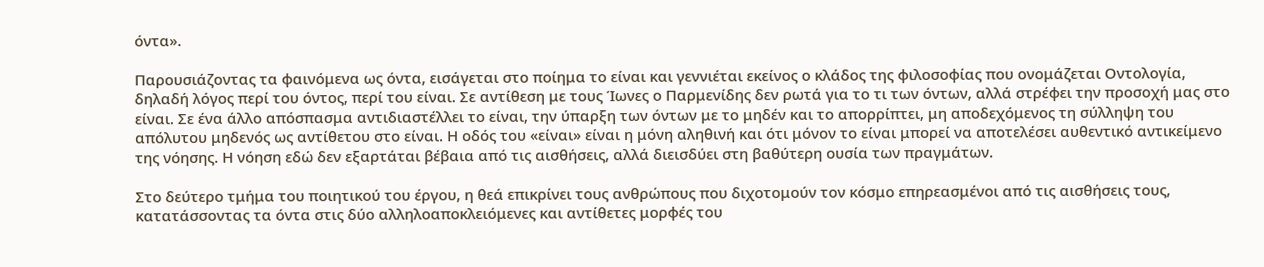όντα».

Παρουσιάζοντας τα φαινόμενα ως όντα, εισάγεται στο ποίημα το είναι και γεννιέται εκείνος ο κλάδος της φιλοσοφίας που ονομάζεται Οντολογία, δηλαδή λόγος περί του όντος, περί του είναι. Σε αντίθεση με τους Ίωνες ο Παρμενίδης δεν ρωτά για το τι των όντων, αλλά στρέφει την προσοχή μας στο είναι. Σε ένα άλλο απόσπασμα αντιδιαστέλλει το είναι, την ύπαρξη των όντων με το μηδέν και το απορρίπτει, μη αποδεχόμενος τη σύλληψη του απόλυτου μηδενός ως αντίθετου στο είναι. Η οδός του «είναι» είναι η μόνη αληθινή και ότι μόνον το είναι μπορεί να αποτελέσει αυθεντικό αντικείμενο της νόησης. Η νόηση εδώ δεν εξαρτάται βέβαια από τις αισθήσεις, αλλά διεισδύει στη βαθύτερη ουσία των πραγμάτων.

Στο δεύτερο τμήμα του ποιητικού του έργου, η θεά επικρίνει τους ανθρώπους που διχοτομούν τον κόσμο επηρεασμένοι από τις αισθήσεις τους, κατατάσσοντας τα όντα στις δύο αλληλοαποκλειόμενες και αντίθετες μορφές του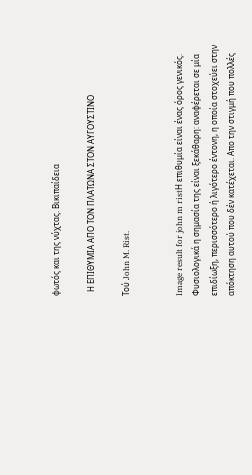φωτός και της νύχτας. Βικιπαίδεια

  Η ΕΠΙΘΥΜΙΑ ΑΠΟ ΤΟΝ ΠΛΑΤΩΝΑ ΣΤΟΝ ΑΥΓΟΥΣΤΙΝΟ

Τού John M. Rist.


Image result for john m ristΗ επιθυμία είναι ένας όρος γενικός. Φυσιολογικά η σημασία της είναι ξεκάθαρη: αναφέρεται σε μία επιδίωξη, περισσότερο ή λιγότερο έντονη, η οποία στοχεύει στην απόκτηση αυτού που δέν κατέχεται. Απο την στιγμή που πολλές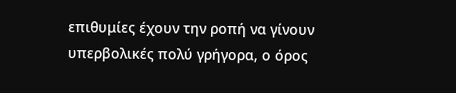επιθυμίες έχουν την ροπή να γίνουν υπερβολικές πολύ γρήγορα, ο όρος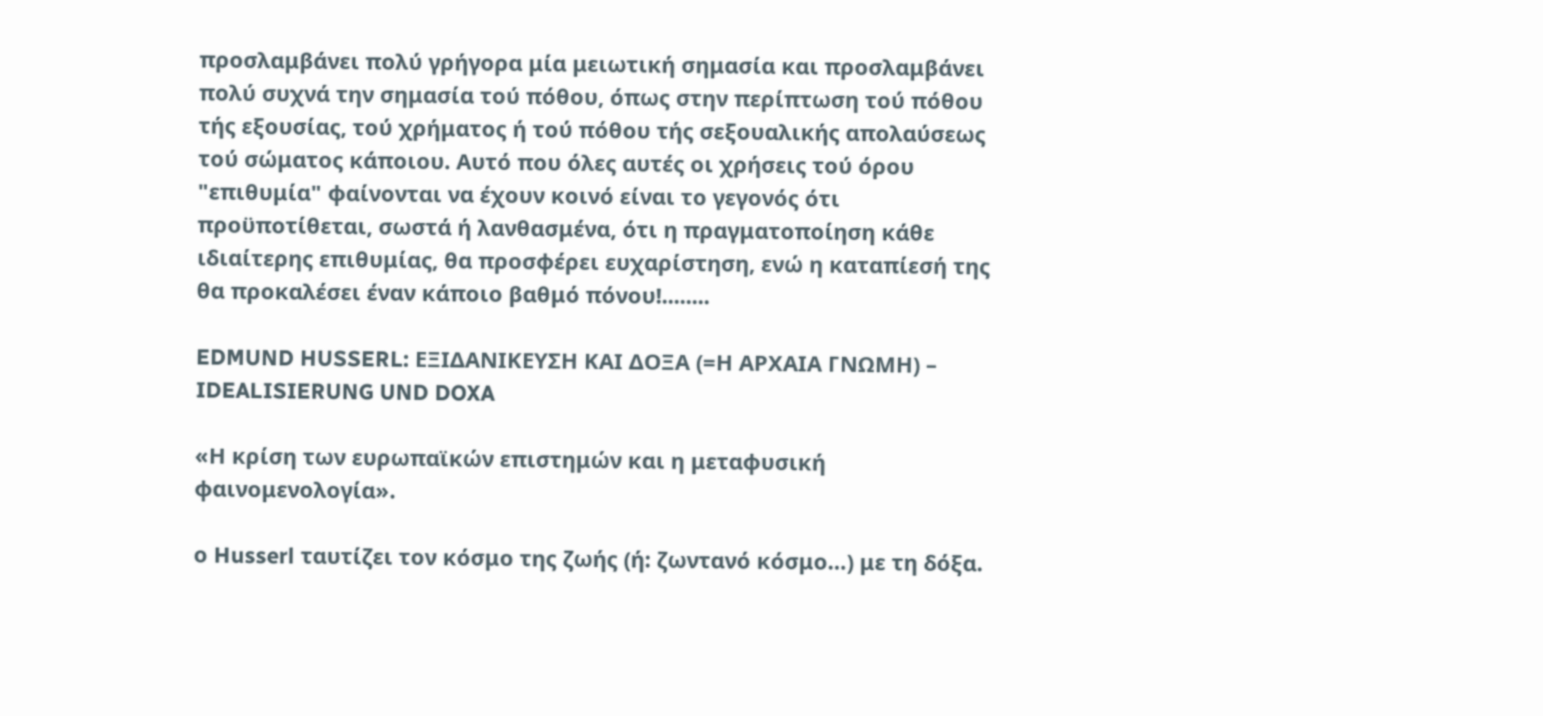προσλαμβάνει πολύ γρήγορα μία μειωτική σημασία και προσλαμβάνει πολύ συχνά την σημασία τού πόθου, όπως στην περίπτωση τού πόθου τής εξουσίας, τού χρήματος ή τού πόθου τής σεξουαλικής απολαύσεως τού σώματος κάποιου. Αυτό που όλες αυτές οι χρήσεις τού όρου "επιθυμία" φαίνονται να έχουν κοινό είναι το γεγονός ότι προϋποτίθεται, σωστά ή λανθασμένα, ότι η πραγματοποίηση κάθε ιδιαίτερης επιθυμίας, θα προσφέρει ευχαρίστηση, ενώ η καταπίεσή της θα προκαλέσει έναν κάποιο βαθμό πόνου!........

EDMUND HUSSERL: ΕΞΙΔΑΝΙΚΕΥΣΗ ΚΑΙ ΔΟΞΑ (=Η ΑΡΧΑΙΑ ΓΝΩΜΗ) – IDEALISIERUNG UND DOXA

«Η κρίση των ευρωπαϊκών επιστημών και η μεταφυσική φαινομενολογία».

ο Husserl ταυτίζει τον κόσμο της ζωής (ή: ζωντανό κόσμο…) με τη δόξα.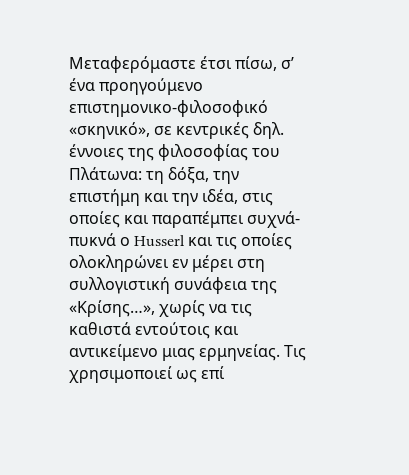Μεταφερόμαστε έτσι πίσω, σ’ ένα προηγούμενο επιστημονικο-φιλοσοφικό «σκηνικό», σε κεντρικές δηλ. έννοιες της φιλοσοφίας του Πλάτωνα: τη δόξα, την επιστήμη και την ιδέα, στις οποίες και παραπέμπει συχνά-πυκνά ο Husserl και τις οποίες ολοκληρώνει εν μέρει στη συλλογιστική συνάφεια της «Κρίσης…», χωρίς να τις καθιστά εντούτοις και αντικείμενο μιας ερμηνείας. Τις χρησιμοποιεί ως επί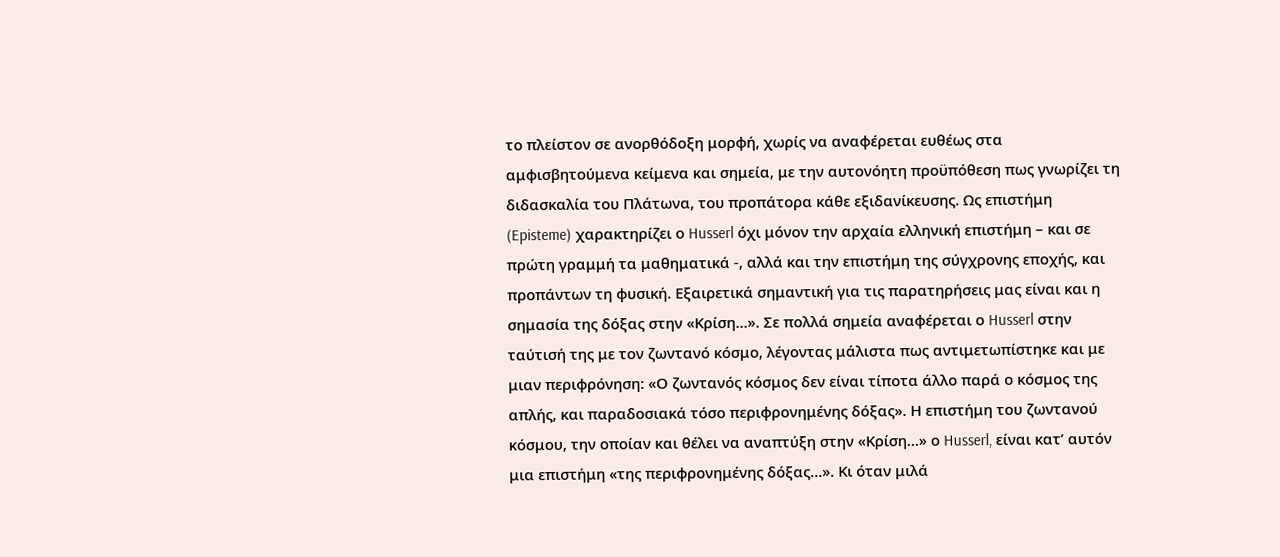το πλείστον σε ανορθόδοξη μορφή, χωρίς να αναφέρεται ευθέως στα αμφισβητούμενα κείμενα και σημεία, με την αυτονόητη προϋπόθεση πως γνωρίζει τη διδασκαλία του Πλάτωνα, του προπάτορα κάθε εξιδανίκευσης. Ως επιστήμη (Episteme) χαρακτηρίζει ο Husserl όχι μόνον την αρχαία ελληνική επιστήμη – και σε πρώτη γραμμή τα μαθηματικά -, αλλά και την επιστήμη της σύγχρονης εποχής, και προπάντων τη φυσική. Εξαιρετικά σημαντική για τις παρατηρήσεις μας είναι και η σημασία της δόξας στην «Κρίση…». Σε πολλά σημεία αναφέρεται ο Husserl στην ταύτισή της με τον ζωντανό κόσμο, λέγοντας μάλιστα πως αντιμετωπίστηκε και με μιαν περιφρόνηση: «Ο ζωντανός κόσμος δεν είναι τίποτα άλλο παρά ο κόσμος της απλής, και παραδοσιακά τόσο περιφρονημένης δόξας». Η επιστήμη του ζωντανού κόσμου, την οποίαν και θέλει να αναπτύξη στην «Κρίση…» ο Husserl, είναι κατ’ αυτόν μια επιστήμη «της περιφρονημένης δόξας…». Κι όταν μιλά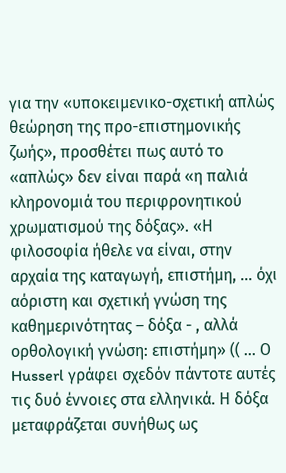για την «υποκειμενικο-σχετική απλώς θεώρηση της προ-επιστημονικής ζωής», προσθέτει πως αυτό το «απλώς» δεν είναι παρά «η παλιά κληρονομιά του περιφρονητικού χρωματισμού της δόξας». «Η φιλοσοφία ήθελε να είναι, στην αρχαία της καταγωγή, επιστήμη, … όχι αόριστη και σχετική γνώση της καθημερινότητας – δόξα - , αλλά ορθολογική γνώση: επιστήμη» (( … Ο Husserl γράφει σχεδόν πάντοτε αυτές τις δυό έννοιες στα ελληνικά. Η δόξα μεταφράζεται συνήθως ως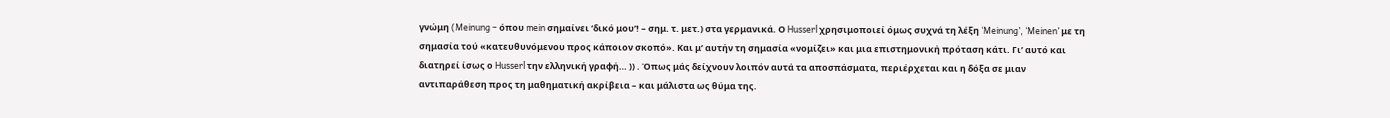γνώμη (Meinung – όπου mein σημαίνει ‘δικό μου’! – σημ. τ. μετ.) στα γερμανικά. Ο Husserl χρησιμοποιεί όμως συχνά τη λέξη ‘Meinung’, ‘Meinen’ με τη σημασία τού «κατευθυνόμενου προς κάποιον σκοπό». Και μ’ αυτήν τη σημασία «νομίζει» και μια επιστημονική πρόταση κάτι. Γι’ αυτό και διατηρεί ίσως ο Husserl την ελληνική γραφή… )) . Όπως μάς δείχνουν λοιπόν αυτά τα αποσπάσματα, περιέρχεται και η δόξα σε μιαν αντιπαράθεση προς τη μαθηματική ακρίβεια – και μάλιστα ως θύμα της.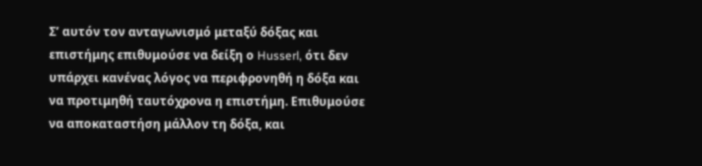Σ’ αυτόν τον ανταγωνισμό μεταξύ δόξας και επιστήμης επιθυμούσε να δείξη ο Husserl, ότι δεν υπάρχει κανένας λόγος να περιφρονηθή η δόξα και να προτιμηθή ταυτόχρονα η επιστήμη. Επιθυμούσε να αποκαταστήση μάλλον τη δόξα, και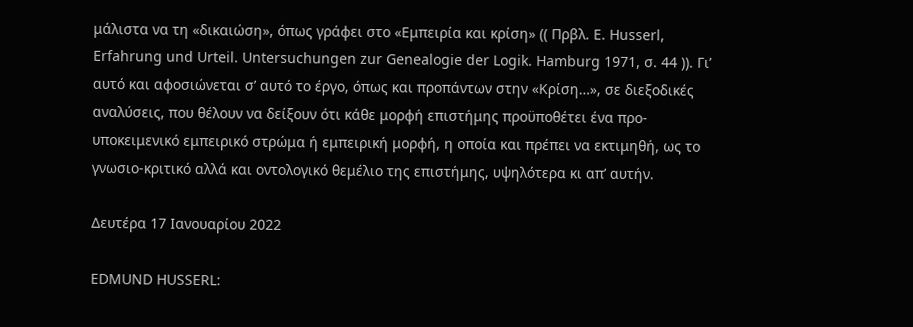μάλιστα να τη «δικαιώση», όπως γράφει στο «Εμπειρία και κρίση» (( Πρβλ. E. Husserl, Erfahrung und Urteil. Untersuchungen zur Genealogie der Logik. Hamburg 1971, σ. 44 )). Γι’ αυτό και αφοσιώνεται σ’ αυτό το έργο, όπως και προπάντων στην «Κρίση…», σε διεξοδικές αναλύσεις, που θέλουν να δείξουν ότι κάθε μορφή επιστήμης προϋποθέτει ένα προ-υποκειμενικό εμπειρικό στρώμα ή εμπειρική μορφή, η οποία και πρέπει να εκτιμηθή, ως το γνωσιο-κριτικό αλλά και οντολογικό θεμέλιο της επιστήμης, υψηλότερα κι απ’ αυτήν.

Δευτέρα 17 Ιανουαρίου 2022

EDMUND HUSSERL: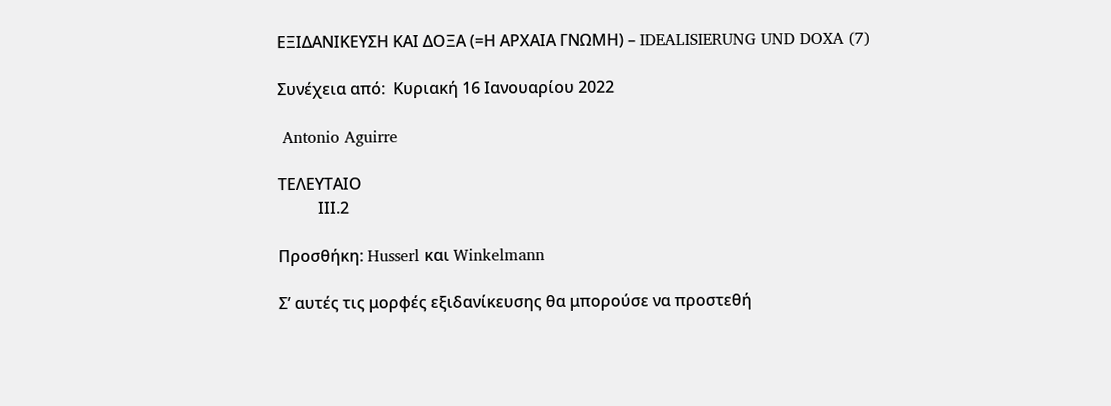ΕΞΙΔΑΝΙΚΕΥΣΗ ΚΑΙ ΔΟΞΑ (=Η ΑΡΧΑΙΑ ΓΝΩΜΗ) – IDEALISIERUNG UND DOXA (7)

Συνέχεια από:  Κυριακή 16 Ιανουαρίου 2022

 Antonio Aguirre

ΤΕΛΕΥΤΑΙΟ
          ΙΙΙ.2

Προσθήκη: Husserl και Winkelmann

Σ’ αυτές τις μορφές εξιδανίκευσης θα μπορούσε να προστεθή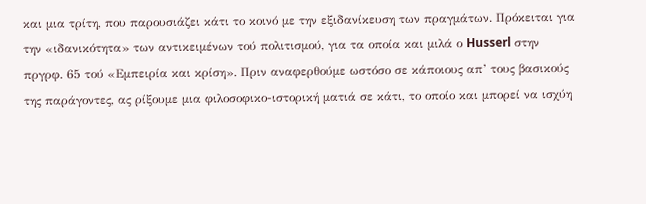και μια τρίτη, που παρουσιάζει κάτι το κοινό με την εξιδανίκευση των πραγμάτων. Πρόκειται για την «ιδανικότητα» των αντικειμένων τού πολιτισμού, για τα οποία και μιλά ο Husserl στην πργρφ. 65 τού «Εμπειρία και κρίση». Πριν αναφερθούμε ωστόσο σε κάποιους απ’ τους βασικούς της παράγοντες, ας ρίξουμε μια φιλοσοφικο-ιστορική ματιά σε κάτι, το οποίο και μπορεί να ισχύη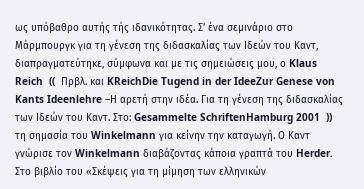ως υπόβαθρο αυτής τής ιδανικότητας. Σ’ ένα σεμινάριο στο Μάρμπουργκ για τη γένεση της διδασκαλίας των Ιδεών του Καντ, διαπραγματεύτηκε, σύμφωνα και με τις σημειώσεις μου, ο Klaus Reich  ((  Πρβλ. και KReichDie Tugend in der IdeeZur Genese von Kants Ideenlehre –Η αρετή στην ιδέα. Για τη γένεση της διδασκαλίας των Ιδεών του Καντ. Στο: Gesammelte SchriftenHamburg 2001  ))  τη σημασία του Winkelmann για κείνην την καταγωγή. Ο Καντ γνώρισε τον Winkelmann διαβάζοντας κάποια γραπτά του Herder. Στο βιβλίο του «Σκέψεις για τη μίμηση των ελληνικών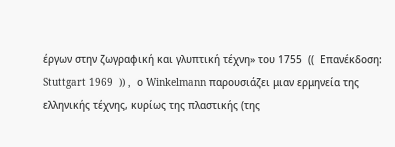έργων στην ζωγραφική και γλυπτική τέχνη» του 1755  ((  Επανέκδοση: Stuttgart 1969  )) ,  ο Winkelmann παρουσιάζει μιαν ερμηνεία της ελληνικής τέχνης, κυρίως της πλαστικής (της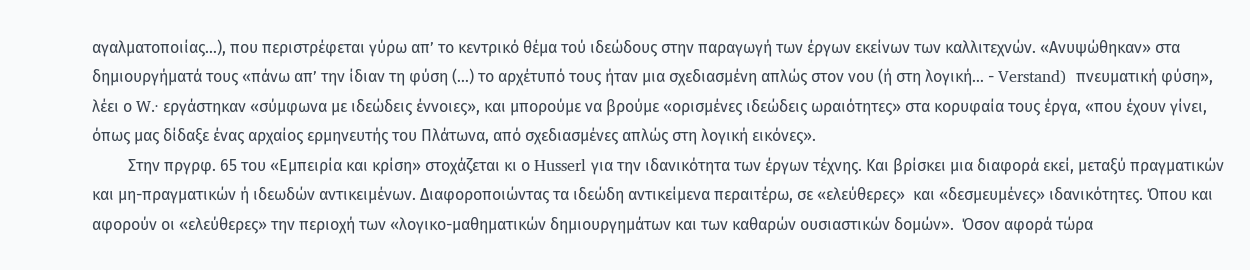αγαλματοποιίας…), που περιστρέφεται γύρω απ’ το κεντρικό θέμα τού ιδεώδους στην παραγωγή των έργων εκείνων των καλλιτεχνών. «Ανυψώθηκαν» στα δημιουργήματά τους «πάνω απ’ την ίδιαν τη φύση (…) το αρχέτυπό τους ήταν μια σχεδιασμένη απλώς στον νου (ή στη λογική… - Verstand)  πνευματική φύση», λέει ο W.· εργάστηκαν «σύμφωνα με ιδεώδεις έννοιες», και μπορούμε να βρούμε «ορισμένες ιδεώδεις ωραιότητες» στα κορυφαία τους έργα, «που έχουν γίνει, όπως μας δίδαξε ένας αρχαίος ερμηνευτής του Πλάτωνα, από σχεδιασμένες απλώς στη λογική εικόνες».
         Στην πργρφ. 65 του «Εμπειρία και κρίση» στοχάζεται κι ο Husserl για την ιδανικότητα των έργων τέχνης. Και βρίσκει μια διαφορά εκεί, μεταξύ πραγματικών και μη-πραγματικών ή ιδεωδών αντικειμένων. Διαφοροποιώντας τα ιδεώδη αντικείμενα περαιτέρω, σε «ελεύθερες»  και «δεσμευμένες» ιδανικότητες. Όπου και αφορούν οι «ελεύθερες» την περιοχή των «λογικο-μαθηματικών δημιουργημάτων και των καθαρών ουσιαστικών δομών».  Όσον αφορά τώρα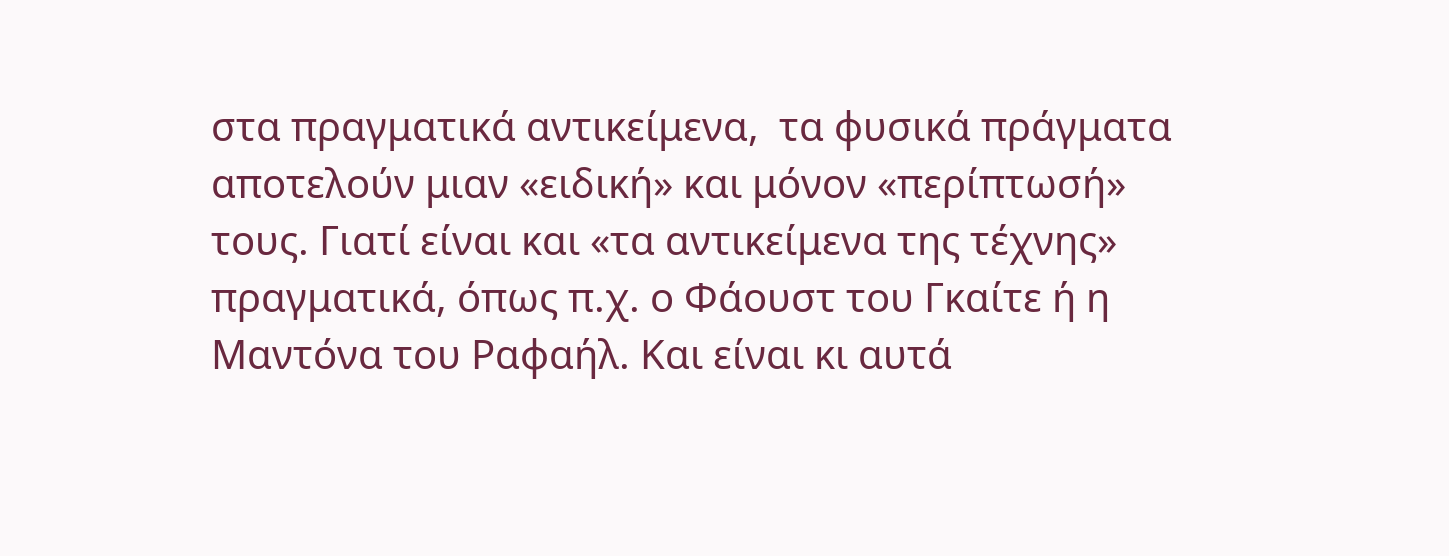στα πραγματικά αντικείμενα,  τα φυσικά πράγματα  αποτελούν μιαν «ειδική» και μόνον «περίπτωσή» τους. Γιατί είναι και «τα αντικείμενα της τέχνης» πραγματικά, όπως π.χ. ο Φάουστ του Γκαίτε ή η Μαντόνα του Ραφαήλ. Και είναι κι αυτά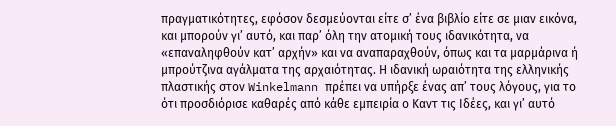πραγματικότητες, εφόσον δεσμεύονται είτε σ’ ένα βιβλίο είτε σε μιαν εικόνα, και μπορούν γι’ αυτό, και παρ’ όλη την ατομική τους ιδανικότητα, να «επαναληφθούν κατ’ αρχήν» και να αναπαραχθούν, όπως και τα μαρμάρινα ή μπρούτζινα αγάλματα της αρχαιότητας. Η ιδανική ωραιότητα της ελληνικής πλαστικής στον Winkelmann πρέπει να υπήρξε ένας απ’ τους λόγους, για το ότι προσδιόρισε καθαρές από κάθε εμπειρία ο Καντ τις Ιδέες, και γι’ αυτό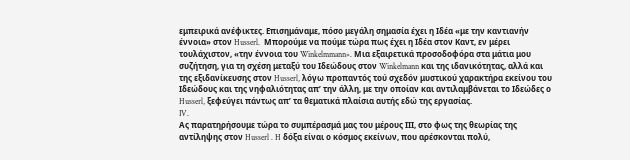εμπειρικά ανέφικτες. Επισημάναμε, πόσο μεγάλη σημασία έχει η Ιδέα «με την καντιανήν έννοια» στον Husserl.  Μπορούμε να πούμε τώρα πως έχει η Ιδέα στον Καντ, εν μέρει τουλάχιστον, «την έννοια του Winkelmmann». Μια εξαιρετικά προσοδοφόρα στα μάτια μου συζήτηση, για τη σχέση μεταξύ του Ιδεώδους στον Winkelmann και της ιδανικότητας, αλλά και της εξιδανίκευσης στον Husserl, λόγω προπαντός τού σχεδόν μυστικού χαρακτήρα εκείνου του Ιδεώδους και της νηφαλιότητας απ’ την άλλη, με την οποίαν και αντιλαμβάνεται το Ιδεώδες ο Husserl, ξεφεύγει πάντως απ’ τα θεματικά πλαίσια αυτής εδώ της εργασίας.
IV.
Ας παρατηρήσουμε τώρα το συμπέρασμά μας του μέρους ΙΙΙ, στο φως της θεωρίας της αντίληψης στον Husserl . H δόξα είναι ο κόσμος εκείνων, που αρέσκονται πολύ,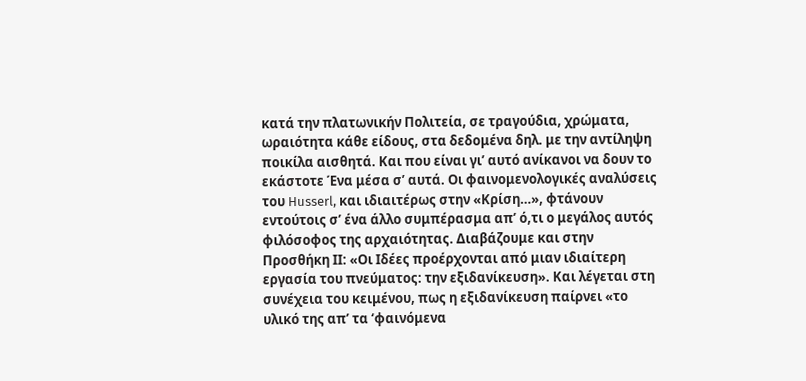κατά την πλατωνικήν Πολιτεία, σε τραγούδια, χρώματα, ωραιότητα κάθε είδους, στα δεδομένα δηλ. με την αντίληψη ποικίλα αισθητά. Και που είναι γι’ αυτό ανίκανοι να δουν το εκάστοτε Ένα μέσα σ’ αυτά. Οι φαινομενολογικές αναλύσεις του Husserl, και ιδιαιτέρως στην «Κρίση…», φτάνουν εντούτοις σ’ ένα άλλο συμπέρασμα απ’ ό,τι ο μεγάλος αυτός φιλόσοφος της αρχαιότητας. Διαβάζουμε και στην Προσθήκη ΙΙ: «Οι Ιδέες προέρχονται από μιαν ιδιαίτερη εργασία του πνεύματος: την εξιδανίκευση». Και λέγεται στη συνέχεια του κειμένου, πως η εξιδανίκευση παίρνει «το υλικό της απ’ τα ‘φαινόμενα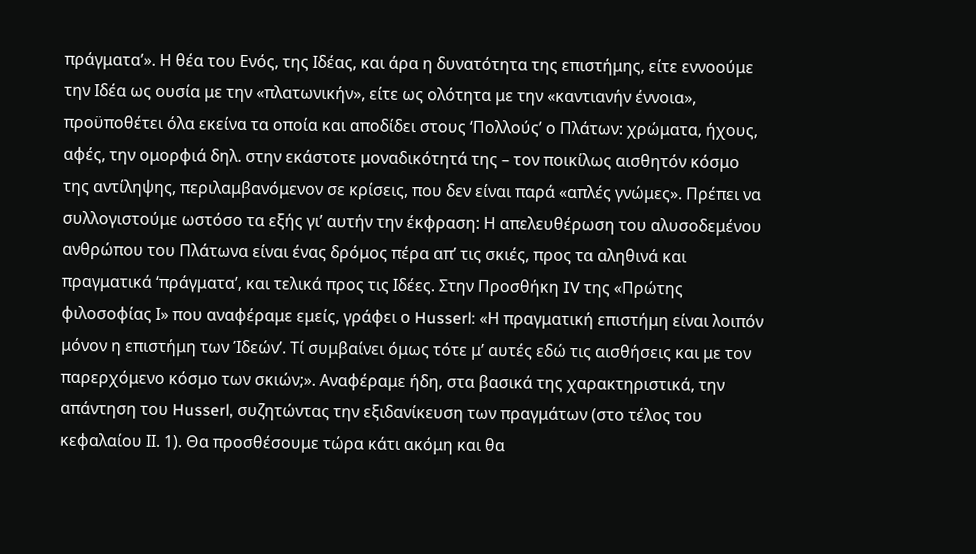πράγματα’». Η θέα του Ενός, της Ιδέας, και άρα η δυνατότητα της επιστήμης, είτε εννοούμε την Ιδέα ως ουσία με την «πλατωνικήν», είτε ως ολότητα με την «καντιανήν έννοια», προϋποθέτει όλα εκείνα τα οποία και αποδίδει στους ‘Πολλούς’ ο Πλάτων: χρώματα, ήχους, αφές, την ομορφιά δηλ. στην εκάστοτε μοναδικότητά της – τον ποικίλως αισθητόν κόσμο της αντίληψης, περιλαμβανόμενον σε κρίσεις, που δεν είναι παρά «απλές γνώμες». Πρέπει να συλλογιστούμε ωστόσο τα εξής γι’ αυτήν την έκφραση: Η απελευθέρωση του αλυσοδεμένου ανθρώπου του Πλάτωνα είναι ένας δρόμος πέρα απ’ τις σκιές, προς τα αληθινά και πραγματικά ‘πράγματα’, και τελικά προς τις Ιδέες. Στην Προσθήκη IV της «Πρώτης φιλοσοφίας Ι» που αναφέραμε εμείς, γράφει ο Husserl: «Η πραγματική επιστήμη είναι λοιπόν μόνον η επιστήμη των Ίδεών’. Τί συμβαίνει όμως τότε μ’ αυτές εδώ τις αισθήσεις και με τον παρερχόμενο κόσμο των σκιών;». Αναφέραμε ήδη, στα βασικά της χαρακτηριστικά, την απάντηση του Husserl, συζητώντας την εξιδανίκευση των πραγμάτων (στο τέλος του κεφαλαίου ΙΙ. 1). Θα προσθέσουμε τώρα κάτι ακόμη και θα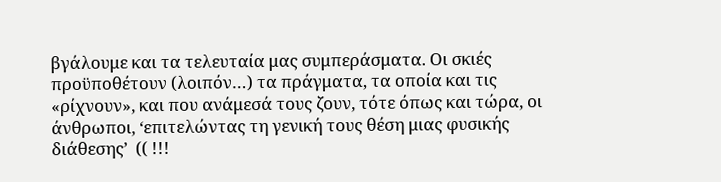βγάλουμε και τα τελευταία μας συμπεράσματα. Οι σκιές προϋποθέτουν (λοιπόν…) τα πράγματα, τα οποία και τις «ρίχνουν», και που ανάμεσά τους ζουν, τότε όπως και τώρα, οι άνθρωποι, ‘επιτελώντας τη γενική τους θέση μιας φυσικής διάθεσης’  (( !!!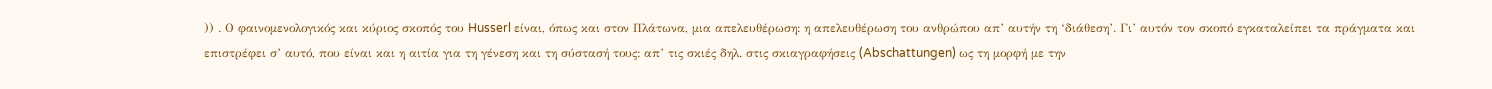)) . Ο φαινομενολογικός και κύριος σκοπός του Husserl είναι, όπως και στον Πλάτωνα, μια απελευθέρωση: η απελευθέρωση του ανθρώπου απ’ αυτήν τη ‘διάθεση’. Γι’ αυτόν τον σκοπό εγκαταλείπει τα πράγματα και επιστρέφει σ’ αυτό, που είναι και η αιτία για τη γένεση και τη σύστασή τους: απ’ τις σκιές δηλ. στις σκιαγραφήσεις (Abschattungen) ως τη μορφή με την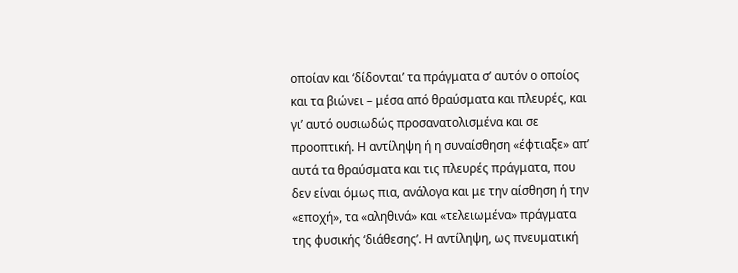οποίαν και ‘δίδονται’ τα πράγματα σ’ αυτόν ο οποίος και τα βιώνει – μέσα από θραύσματα και πλευρές, και γι’ αυτό ουσιωδώς προσανατολισμένα και σε προοπτική. Η αντίληψη ή η συναίσθηση «έφτιαξε» απ’ αυτά τα θραύσματα και τις πλευρές πράγματα, που δεν είναι όμως πια, ανάλογα και με την αίσθηση ή την «εποχή», τα «αληθινά» και «τελειωμένα» πράγματα της φυσικής ‘διάθεσης’. Η αντίληψη, ως πνευματική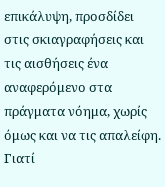επικάλυψη, προσδίδει στις σκιαγραφήσεις και τις αισθήσεις ένα αναφερόμενο στα πράγματα νόημα, χωρίς όμως και να τις απαλείφη. Γιατί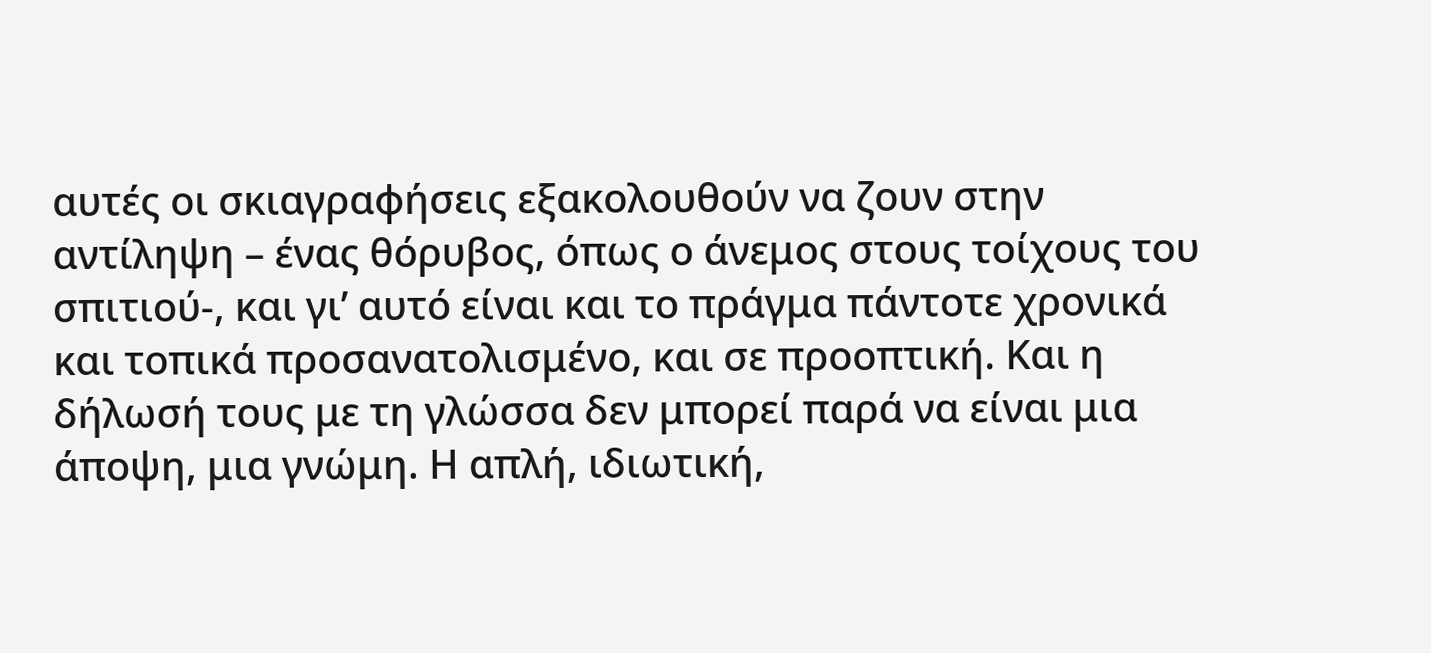αυτές οι σκιαγραφήσεις εξακολουθούν να ζουν στην αντίληψη – ένας θόρυβος, όπως ο άνεμος στους τοίχους του σπιτιού-, και γι’ αυτό είναι και το πράγμα πάντοτε χρονικά και τοπικά προσανατολισμένο, και σε προοπτική. Και η δήλωσή τους με τη γλώσσα δεν μπορεί παρά να είναι μια άποψη, μια γνώμη. Η απλή, ιδιωτική,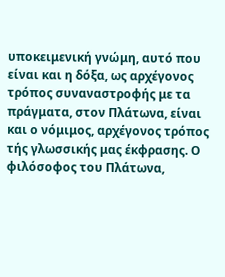υποκειμενική γνώμη, αυτό που είναι και η δόξα, ως αρχέγονος τρόπος συναναστροφής με τα πράγματα, στον Πλάτωνα, είναι και ο νόμιμος, αρχέγονος τρόπος τής γλωσσικής μας έκφρασης. Ο φιλόσοφος του Πλάτωνα,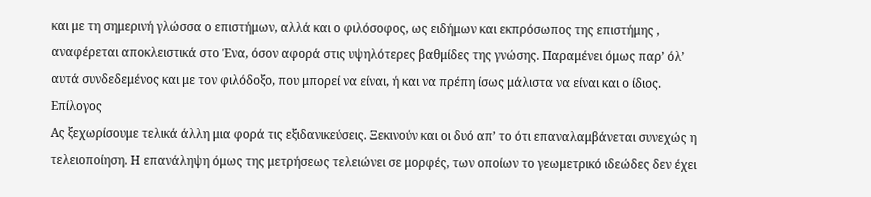και με τη σημερινή γλώσσα ο επιστήμων, αλλά και ο φιλόσοφος, ως ειδήμων και εκπρόσωπος της επιστήμης , αναφέρεται αποκλειστικά στο Ένα, όσον αφορά στις υψηλότερες βαθμίδες της γνώσης. Παραμένει όμως παρ’ όλ’ αυτά συνδεδεμένος και με τον φιλόδοξο, που μπορεί να είναι, ή και να πρέπη ίσως μάλιστα να είναι και ο ίδιος.
Επίλογος
Ας ξεχωρίσουμε τελικά άλλη μια φορά τις εξιδανικεύσεις. Ξεκινούν και οι δυό απ’ το ότι επαναλαμβάνεται συνεχώς η τελειοποίηση. Η επανάληψη όμως της μετρήσεως τελειώνει σε μορφές, των οποίων το γεωμετρικό ιδεώδες δεν έχει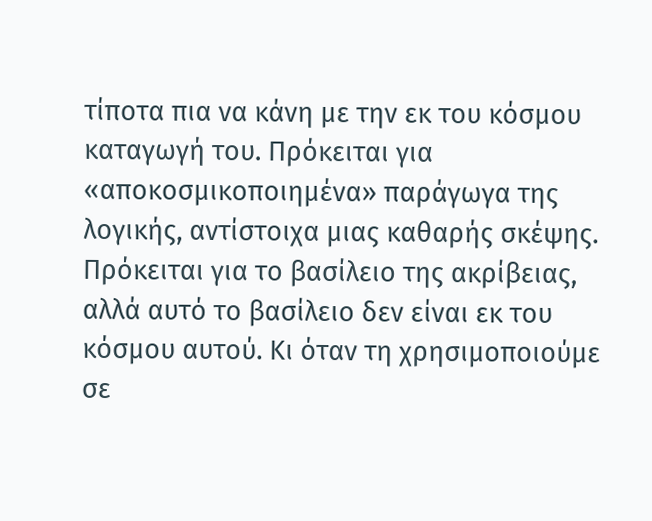τίποτα πια να κάνη με την εκ του κόσμου καταγωγή του. Πρόκειται για «αποκοσμικοποιημένα» παράγωγα της λογικής, αντίστοιχα μιας καθαρής σκέψης. Πρόκειται για το βασίλειο της ακρίβειας, αλλά αυτό το βασίλειο δεν είναι εκ του κόσμου αυτού. Κι όταν τη χρησιμοποιούμε σε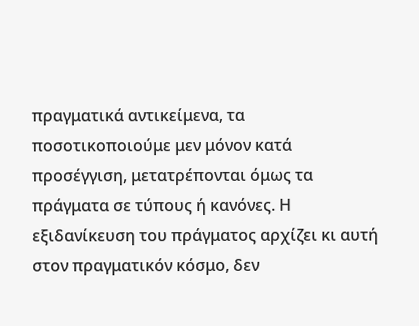πραγματικά αντικείμενα, τα ποσοτικοποιούμε μεν μόνον κατά προσέγγιση, μετατρέπονται όμως τα πράγματα σε τύπους ή κανόνες. Η εξιδανίκευση του πράγματος αρχίζει κι αυτή στον πραγματικόν κόσμο, δεν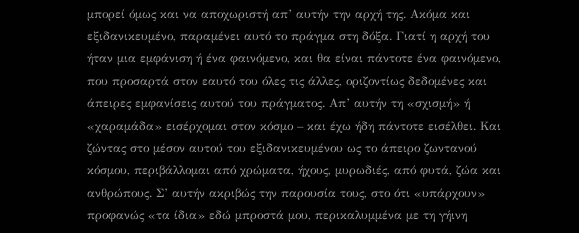μπορεί όμως και να αποχωριστή απ’ αυτήν την αρχή της. Ακόμα και εξιδανικευμένο, παραμένει αυτό το πράγμα στη δόξα. Γιατί η αρχή του ήταν μια εμφάνιση ή ένα φαινόμενο, και θα είναι πάντοτε ένα φαινόμενο, που προσαρτά στον εαυτό του όλες τις άλλες, οριζοντίως δεδομένες και άπειρες εμφανίσεις αυτού του πράγματος. Απ’ αυτήν τη «σχισμή» ή «χαραμάδα» εισέρχομαι στον κόσμο – και έχω ήδη πάντοτε εισέλθει. Και ζώντας στο μέσον αυτού του εξιδανικευμένου ως το άπειρο ζωντανού κόσμου, περιβάλλομαι από χρώματα, ήχους, μυρωδιές, από φυτά, ζώα και ανθρώπους. Σ’ αυτήν ακριβώς την παρουσία τους, στο ότι «υπάρχουν» προφανώς «τα ίδια» εδώ μπροστά μου, περικαλυμμένα με τη γήινη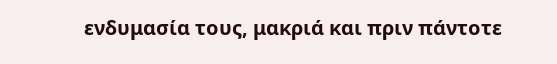ενδυμασία τους, μακριά και πριν πάντοτε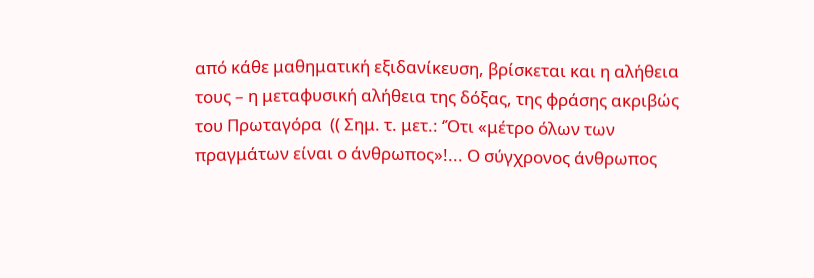από κάθε μαθηματική εξιδανίκευση, βρίσκεται και η αλήθεια τους – η μεταφυσική αλήθεια της δόξας, της φράσης ακριβώς του Πρωταγόρα  (( Σημ. τ. μετ.: ‘Ότι «μέτρο όλων των πραγμάτων είναι ο άνθρωπος»!... Ο σύγχρονος άνθρωπος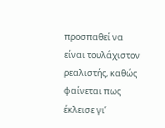προσπαθεί να είναι τουλάχιστον ρεαλιστής, καθώς φαίνεται πως έκλεισε γι’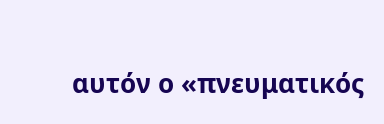αυτόν ο «πνευματικός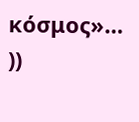κόσμος»… ))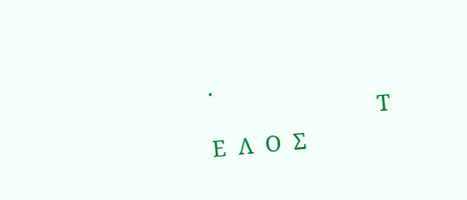.
                            Τ  Ε  Λ  Ο  Σ